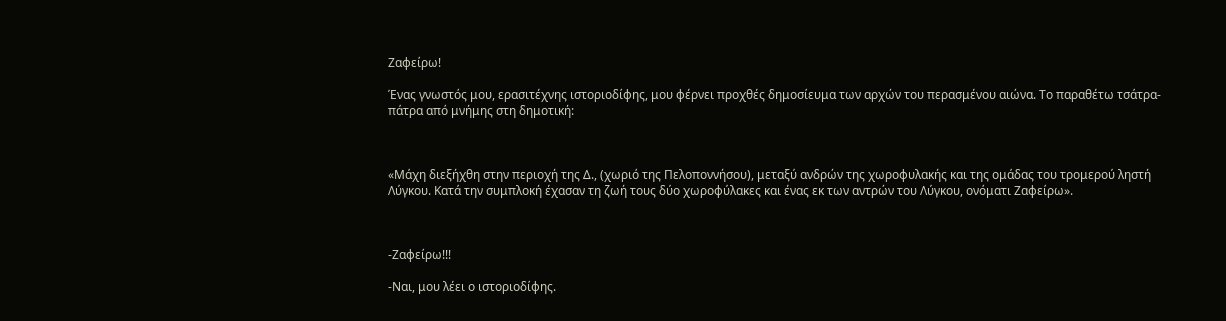Ζαφείρω!

Ένας γνωστός μου, ερασιτέχνης ιστοριοδίφης, μου φέρνει προχθές δημοσίευμα των αρχών του περασμένου αιώνα. Το παραθέτω τσάτρα-πάτρα από μνήμης στη δημοτική:



«Μάχη διεξήχθη στην περιοχή της Δ., (χωριό της Πελοποννήσου), μεταξύ ανδρών της χωροφυλακής και της ομάδας του τρομερού ληστή Λύγκου. Κατά την συμπλοκή έχασαν τη ζωή τους δύο χωροφύλακες και ένας εκ των αντρών του Λύγκου, ονόματι Ζαφείρω».



-Ζαφείρω!!!

-Ναι, μου λέει ο ιστοριοδίφης.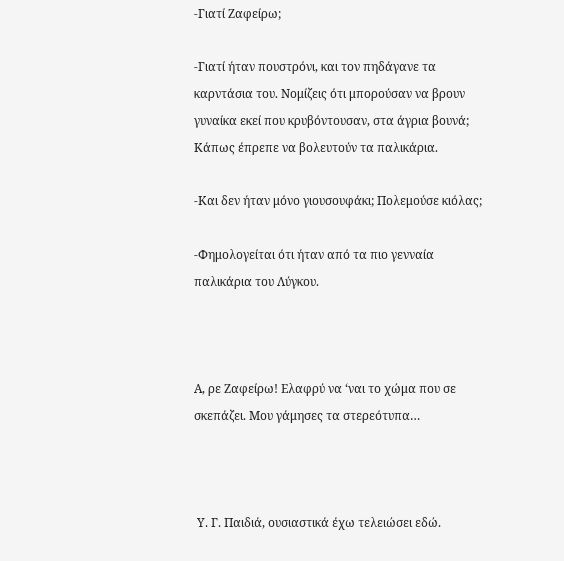-Γιατί Ζαφείρω;

-Γιατί ήταν πουστρόνι, και τον πηδάγανε τα καρντάσια του. Νομίζεις ότι μπορούσαν να βρουν γυναίκα εκεί που κρυβόντουσαν, στα άγρια βουνά; Κάπως έπρεπε να βολευτούν τα παλικάρια.

-Και δεν ήταν μόνο γιουσουφάκι; Πολεμούσε κιόλας;

-Φημολογείται ότι ήταν από τα πιο γενναία παλικάρια του Λύγκου.



Α, ρε Ζαφείρω! Ελαφρύ να ‘ναι το χώμα που σε σκεπάζει. Μου γάμησες τα στερεότυπα…



 Υ. Γ. Παιδιά, ουσιαστικά έχω τελειώσει εδώ.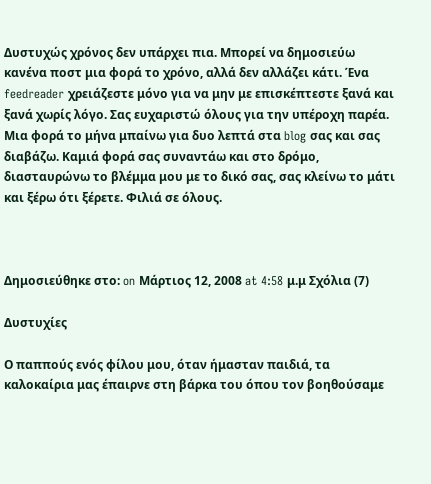Δυστυχώς χρόνος δεν υπάρχει πια. Μπορεί να δημοσιεύω κανένα ποστ μια φορά το χρόνο, αλλά δεν αλλάζει κάτι. Ένα feedreader χρειάζεστε μόνο για να μην με επισκέπτεστε ξανά και ξανά χωρίς λόγο. Σας ευχαριστώ όλους για την υπέροχη παρέα. Μια φορά το μήνα μπαίνω για δυο λεπτά στα blog σας και σας διαβάζω. Καμιά φορά σας συναντάω και στο δρόμο, διασταυρώνω το βλέμμα μου με το δικό σας, σας κλείνω το μάτι και ξέρω ότι ξέρετε. Φιλιά σε όλους.



Δημοσιεύθηκε στο: on Μάρτιος 12, 2008 at 4:58 μ.μ Σχόλια (7)

Δυστυχίες

Ο παππούς ενός φίλου μου, όταν ήμασταν παιδιά, τα καλοκαίρια μας έπαιρνε στη βάρκα του όπου τον βοηθούσαμε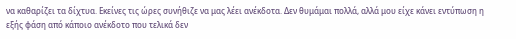να καθαρίζει τα δίχτυα. Εκείνες τις ώρες συνήθιζε να μας λέει ανέκδοτα. Δεν θυμάμαι πολλά, αλλά μου είχε κάνει εντύπωση η εξής φάση από κάποιο ανέκδοτο που τελικά δεν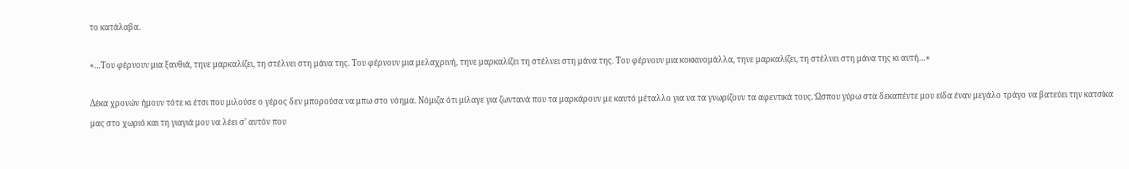το κατάλαβα.

«…Του φέρνουν μια ξανθιά, τηνε μαρκαλίζει, τη στέλνει στη μάνα της. Του φέρνουν μια μελαχρινή, τηνε μαρκαλίζει τη στέλνει στη μάνα της. Του φέρνουν μια κοκκινομάλλα, τηνε μαρκαλίζει, τη στέλνει στη μάνα της κι αυτή…»

Δέκα χρονών ήμουν τότε κι έτσι που μιλούσε ο γέρος δεν μπορούσα να μπω στο νόημα. Νόμιζα ότι μίλαγε για ζωντανά που τα μαρκάρουν με καυτό μέταλλο για να τα γνωρίζουν τα αφεντικά τους. Ώσπου γύρω στα δεκαπέντε μου είδα έναν μεγάλο τράγο να βατεύει την κατσίκα μας στο χωριό και τη γιαγιά μου να λέει σ’ αυτόν που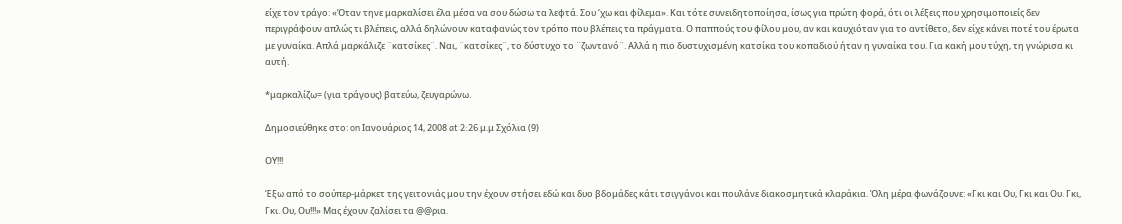είχε τον τράγο: «Όταν τηνε μαρκαλίσει έλα μέσα να σου δώσω τα λεφτά. Σου ‘χω και φίλεμα». Και τότε συνειδητοποίησα, ίσως για πρώτη φορά, ότι οι λέξεις που χρησιμοποιείς δεν περιγράφουν απλώς τι βλέπεις, αλλά δηλώνουν καταφανώς τον τρόπο που βλέπεις τα πράγματα. Ο παππούς του φίλου μου, αν και καυχιόταν για το αντίθετο, δεν είχε κάνει ποτέ του έρωτα με γυναίκα. Απλά μαρκάλιζε ¨κατσίκες¨. Ναι, ¨κατσίκες¨, το δύστυχο το ¨ζωντανό¨. Αλλά η πιο δυστυχισμένη κατσίκα του κοπαδιού ήταν η γυναίκα του. Για κακή μου τύχη, τη γνώρισα κι αυτή.

*μαρκαλίζω= (για τράγους) βατεύω, ζευγαρώνω.

Δημοσιεύθηκε στο: on Ιανουάριος 14, 2008 at 2:26 μ.μ Σχόλια (9)

ΟΥ!!!

Έξω από το σούπερ-μάρκετ της γειτονιάς μου την έχουν στήσει εδώ και δυο βδομάδες κάτι τσιγγάνοι και πουλάνε διακοσμητικά κλαράκια. Όλη μέρα φωνάζουνε: «Γκι και Ου, Γκι και Ου. Γκι, Γκι. Ου, Ου!!!» Μας έχουν ζαλίσει τα @@ρια.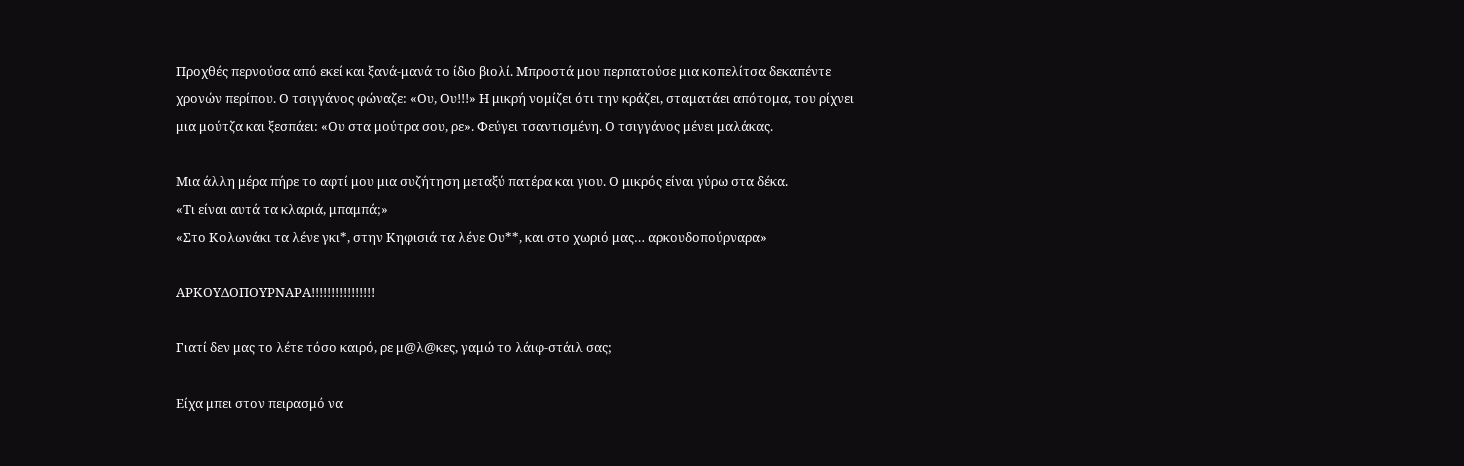Προχθές περνούσα από εκεί και ξανά-μανά το ίδιο βιολί. Μπροστά μου περπατούσε μια κοπελίτσα δεκαπέντε χρονών περίπου. Ο τσιγγάνος φώναζε: «Ου, Ου!!!» Η μικρή νομίζει ότι την κράζει, σταματάει απότομα, του ρίχνει μια μούτζα και ξεσπάει: «Ου στα μούτρα σου, ρε». Φεύγει τσαντισμένη. Ο τσιγγάνος μένει μαλάκας.

Μια άλλη μέρα πήρε το αφτί μου μια συζήτηση μεταξύ πατέρα και γιου. Ο μικρός είναι γύρω στα δέκα.
«Τι είναι αυτά τα κλαριά, μπαμπά;»
«Στο Κολωνάκι τα λένε γκι*, στην Κηφισιά τα λένε Ου**, και στο χωριό μας… αρκουδοπούρναρα»

ΑΡΚΟΥΔΟΠΟΥΡΝΑΡΑ!!!!!!!!!!!!!!!!

Γιατί δεν μας το λέτε τόσο καιρό, ρε μ@λ@κες, γαμώ το λάιφ-στάιλ σας;

Είχα μπει στον πειρασμό να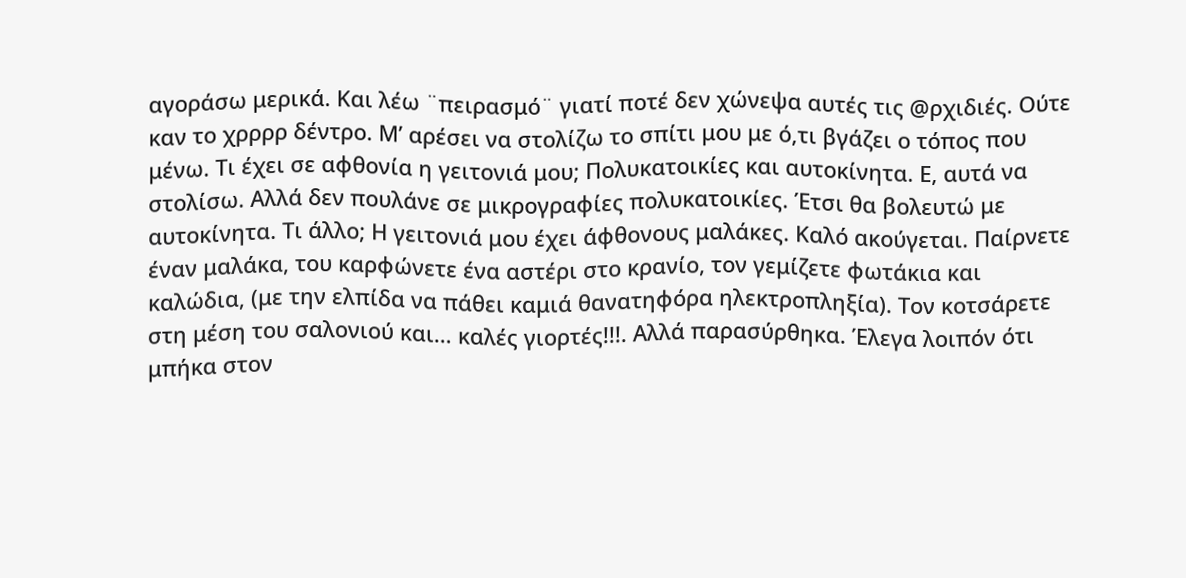αγοράσω μερικά. Και λέω ¨πειρασμό¨ γιατί ποτέ δεν χώνεψα αυτές τις @ρχιδιές. Ούτε καν το χρρρρ δέντρο. Μ’ αρέσει να στολίζω το σπίτι μου με ό,τι βγάζει ο τόπος που μένω. Τι έχει σε αφθονία η γειτονιά μου; Πολυκατοικίες και αυτοκίνητα. Ε, αυτά να στολίσω. Αλλά δεν πουλάνε σε μικρογραφίες πολυκατοικίες. Έτσι θα βολευτώ με αυτοκίνητα. Τι άλλο; Η γειτονιά μου έχει άφθονους μαλάκες. Καλό ακούγεται. Παίρνετε έναν μαλάκα, του καρφώνετε ένα αστέρι στο κρανίο, τον γεμίζετε φωτάκια και καλώδια, (με την ελπίδα να πάθει καμιά θανατηφόρα ηλεκτροπληξία). Τον κοτσάρετε στη μέση του σαλονιού και… καλές γιορτές!!!. Αλλά παρασύρθηκα. Έλεγα λοιπόν ότι μπήκα στον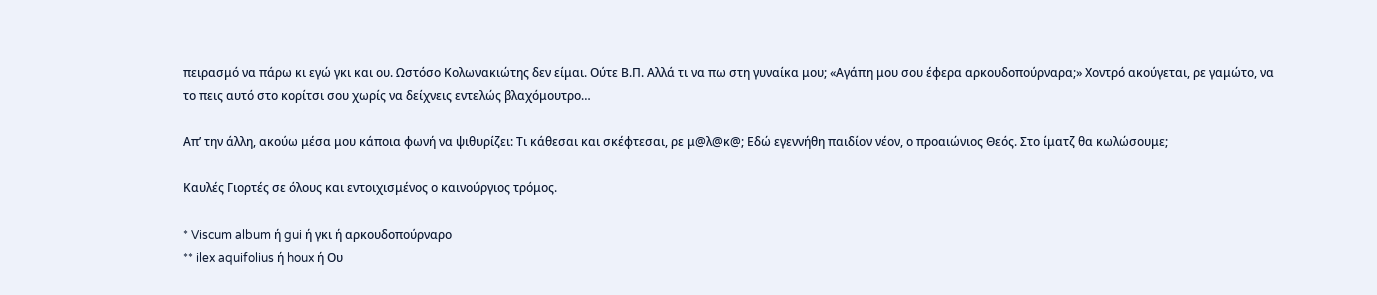πειρασμό να πάρω κι εγώ γκι και ου. Ωστόσο Κολωνακιώτης δεν είμαι. Ούτε Β.Π. Αλλά τι να πω στη γυναίκα μου; «Αγάπη μου σου έφερα αρκουδοπούρναρα;» Χοντρό ακούγεται, ρε γαμώτο, να το πεις αυτό στο κορίτσι σου χωρίς να δείχνεις εντελώς βλαχόμουτρο…

Απ’ την άλλη, ακούω μέσα μου κάποια φωνή να ψιθυρίζει: Τι κάθεσαι και σκέφτεσαι, ρε μ@λ@κ@; Εδώ εγεννήθη παιδίον νέον, ο προαιώνιος Θεός. Στο ίματζ θα κωλώσουμε;

Καυλές Γιορτές σε όλους και εντοιχισμένος ο καινούργιος τρόμος.

* Viscum album ή gui ή γκι ή αρκουδοπούρναρο
** ilex aquifolius ή houx ή Ου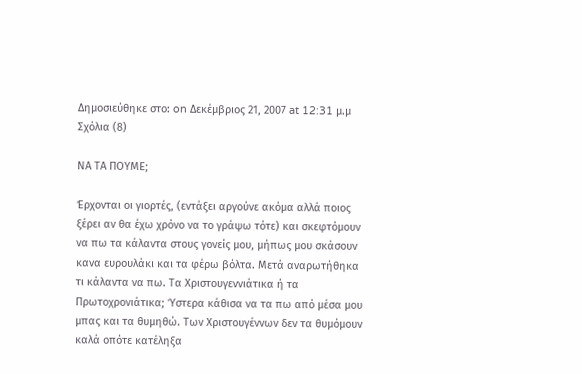Δημοσιεύθηκε στο: on Δεκέμβριος 21, 2007 at 12:31 μ.μ Σχόλια (8)

ΝΑ ΤΑ ΠΟΥΜΕ;

Έρχονται οι γιορτές, (εντάξει αργούνε ακόμα αλλά ποιος ξέρει αν θα έχω χρόνο να το γράψω τότε) και σκεφτόμουν να πω τα κάλαντα στους γονείς μου, μήπως μου σκάσουν κανα ευρουλάκι και τα φέρω βόλτα. Μετά αναρωτήθηκα τι κάλαντα να πω. Τα Χριστουγεννιάτικα ή τα Πρωτοχρονιάτικα; Ύστερα κάθισα να τα πω από μέσα μου μπας και τα θυμηθώ. Των Χριστουγέννων δεν τα θυμόμουν καλά οπότε κατέληξα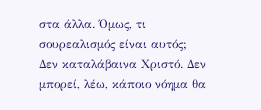στα άλλα. Όμως, τι σουρεαλισμός είναι αυτός; Δεν καταλάβαινα Χριστό. Δεν μπορεί, λέω, κάποιο νόημα θα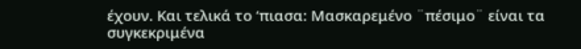έχουν. Και τελικά το ‘πιασα: Μασκαρεμένο ¨πέσιμο¨ είναι τα συγκεκριμένα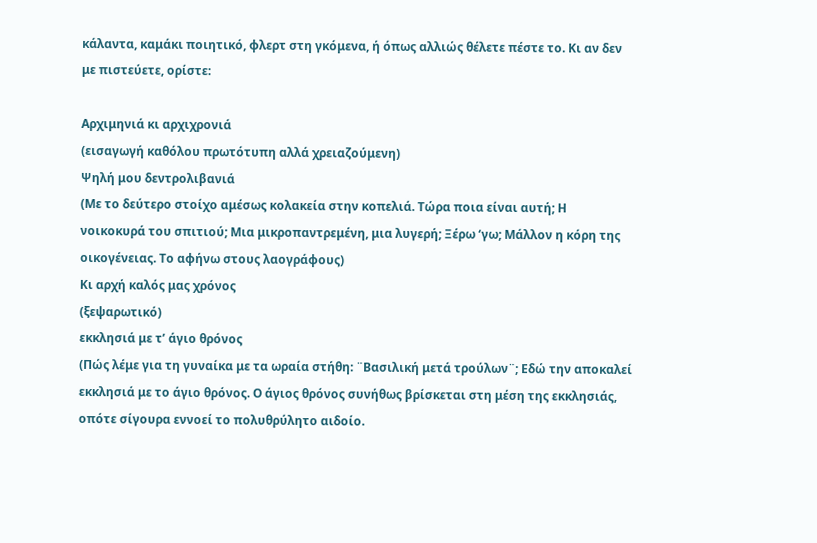κάλαντα, καμάκι ποιητικό, φλερτ στη γκόμενα, ή όπως αλλιώς θέλετε πέστε το. Κι αν δεν με πιστεύετε, ορίστε:

Αρχιμηνιά κι αρχιχρονιά
(εισαγωγή καθόλου πρωτότυπη αλλά χρειαζούμενη)
Ψηλή μου δεντρολιβανιά
(Με το δεύτερο στοίχο αμέσως κολακεία στην κοπελιά. Τώρα ποια είναι αυτή; Η νοικοκυρά του σπιτιού; Μια μικροπαντρεμένη, μια λυγερή; Ξέρω ‘γω; Μάλλον η κόρη της οικογένειας. Το αφήνω στους λαογράφους)
Κι αρχή καλός μας χρόνος
(ξεψαρωτικό)
εκκλησιά με τ’ άγιο θρόνος
(Πώς λέμε για τη γυναίκα με τα ωραία στήθη: ¨Βασιλική μετά τρούλων¨; Εδώ την αποκαλεί εκκλησιά με το άγιο θρόνος. Ο άγιος θρόνος συνήθως βρίσκεται στη μέση της εκκλησιάς, οπότε σίγουρα εννοεί το πολυθρύλητο αιδοίο.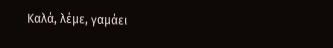Καλά, λέμε, γαμάει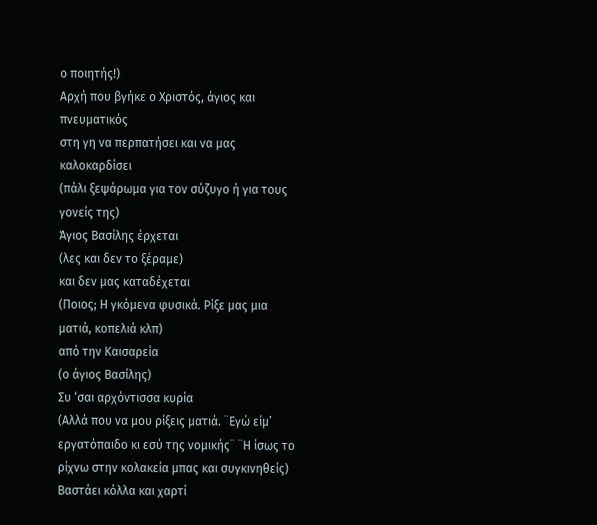ο ποιητής!)
Αρχή που βγήκε ο Χριστός, άγιος και πνευματικός
στη γη να περπατήσει και να μας καλοκαρδίσει
(πάλι ξεψάρωμα για τον σύζυγο ή για τους γονείς της)
Άγιος Βασίλης έρχεται
(λες και δεν το ξέραμε)
και δεν μας καταδέχεται
(Ποιος; Η γκόμενα φυσικά. Ρίξε μας μια ματιά, κοπελιά κλπ)
από την Καισαρεία
(ο άγιος Βασίλης)
Συ ‘σαι αρχόντισσα κυρία
(Αλλά που να μου ρίξεις ματιά. ¨Εγώ είμ’ εργατόπαιδο κι εσύ της νομικής¨ ¨Η ίσως το  ρίχνω στην κολακεία μπας και συγκινηθείς)
Βαστάει κόλλα και χαρτί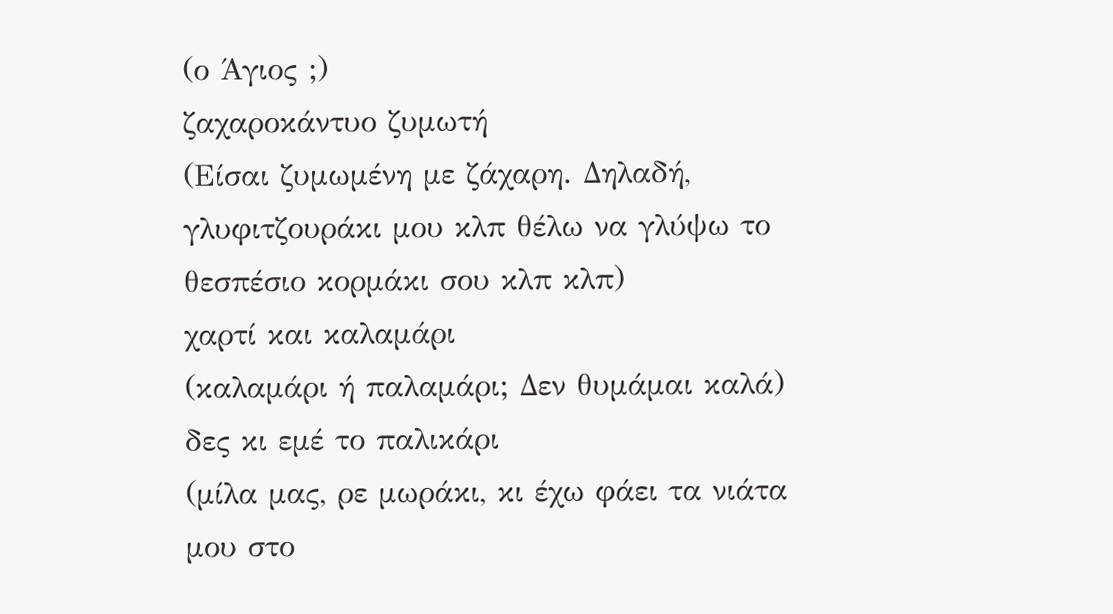(ο Άγιος ;)
ζαχαροκάντυο ζυμωτή
(Είσαι ζυμωμένη με ζάχαρη. Δηλαδή, γλυφιτζουράκι μου κλπ θέλω να γλύψω το θεσπέσιο κορμάκι σου κλπ κλπ)
χαρτί και καλαμάρι
(καλαμάρι ή παλαμάρι; Δεν θυμάμαι καλά)
δες κι εμέ το παλικάρι
(μίλα μας, ρε μωράκι, κι έχω φάει τα νιάτα μου στο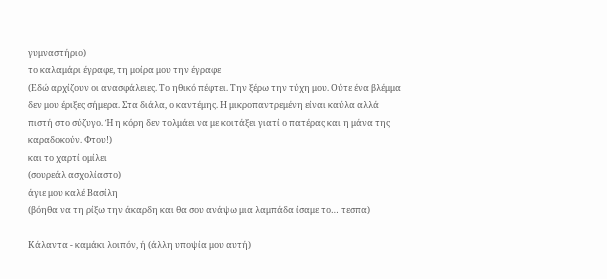γυμναστήριο)
το καλαμάρι έγραφε, τη μοίρα μου την έγραφε
(Εδώ αρχίζουν οι ανασφάλειες. Το ηθικό πέφτει. Την ξέρω την τύχη μου. Ούτε ένα βλέμμα δεν μου έριξες σήμερα. Στα διάλα, ο καντέμης. Η μικροπαντρεμένη είναι καύλα αλλά πιστή στο σύζυγο. Ή η κόρη δεν τολμάει να με κοιτάξει γιατί ο πατέρας και η μάνα της καραδοκούν. Φτου!)
και το χαρτί ομίλει
(σουρεάλ ασχολίαστο)
άγιε μου καλέ Βασίλη
(βόηθα να τη ρίξω την άκαρδη και θα σου ανάψω μια λαμπάδα ίσαμε το… τεσπα)

Κάλαντα - καμάκι λοιπόν, ή (άλλη υποψία μου αυτή)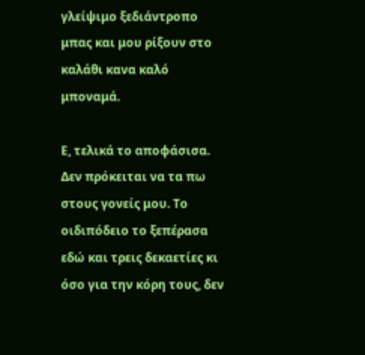γλείψιμο ξεδιάντροπο μπας και μου ρίξουν στο καλάθι κανα καλό μποναμά.

Ε, τελικά το αποφάσισα. Δεν πρόκειται να τα πω στους γονείς μου. Το οιδιπόδειο το ξεπέρασα εδώ και τρεις δεκαετίες κι όσο για την κόρη τους, δεν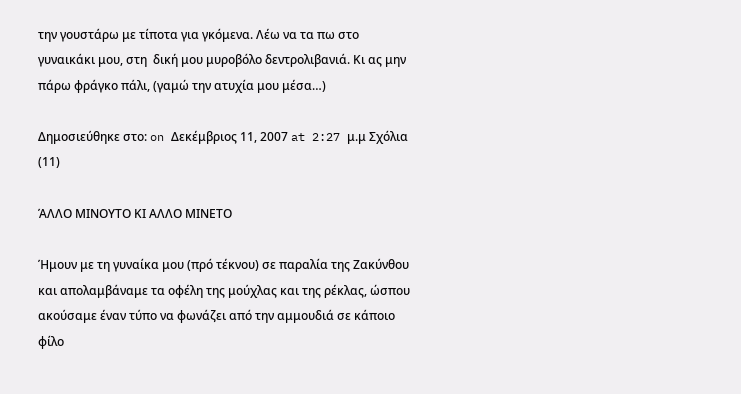την γουστάρω με τίποτα για γκόμενα. Λέω να τα πω στο γυναικάκι μου, στη  δική μου μυροβόλο δεντρολιβανιά. Κι ας μην πάρω φράγκο πάλι, (γαμώ την ατυχία μου μέσα…)

Δημοσιεύθηκε στο: on Δεκέμβριος 11, 2007 at 2:27 μ.μ Σχόλια (11)

ΆΛΛΟ ΜΙΝΟΥΤΟ ΚΙ ΑΛΛΟ ΜΙΝΕΤΟ

Ήμουν με τη γυναίκα μου (πρό τέκνου) σε παραλία της Ζακύνθου και απολαμβάναμε τα οφέλη της μούχλας και της ρέκλας, ώσπου ακούσαμε έναν τύπο να φωνάζει από την αμμουδιά σε κάποιο φίλο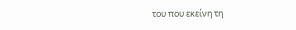του που εκείνη τη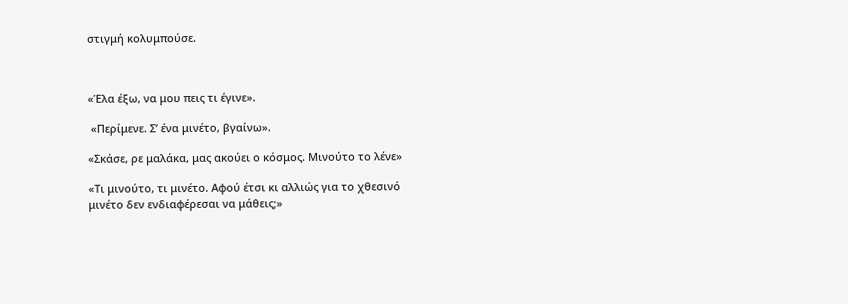στιγμή κολυμπούσε.



«Έλα έξω, να μου πεις τι έγινε».

 «Περίμενε. Σ’ ένα μινέτο, βγαίνω».

«Σκάσε, ρε μαλάκα, μας ακούει ο κόσμος. Μινούτο το λένε»

«Τι μινούτο, τι μινέτο. Αφού έτσι κι αλλιώς για το χθεσινό μινέτο δεν ενδιαφέρεσαι να μάθεις;»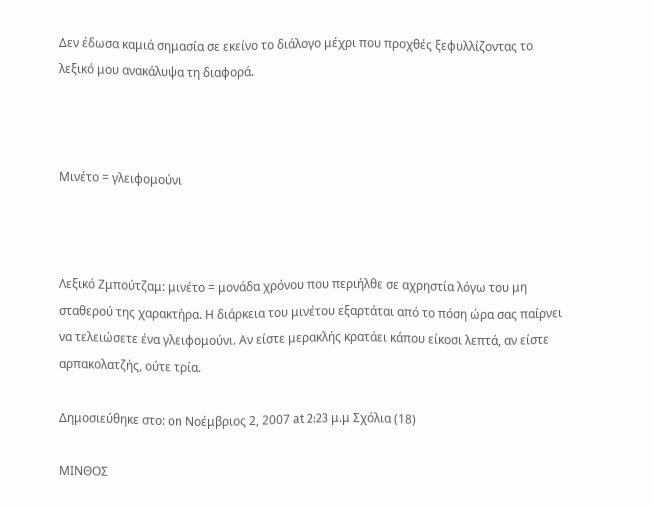Δεν έδωσα καμιά σημασία σε εκείνο το διάλογο μέχρι που προχθές ξεφυλλίζοντας το λεξικό μου ανακάλυψα τη διαφορά.



Μινέτο = γλειφομούνι



Λεξικό Ζμπούτζαμ: μινέτο = μονάδα χρόνου που περιήλθε σε αχρηστία λόγω του μη σταθερού της χαρακτήρα. Η διάρκεια του μινέτου εξαρτάται από το πόση ώρα σας παίρνει να τελειώσετε ένα γλειφομούνι. Αν είστε μερακλής κρατάει κάπου είκοσι λεπτά, αν είστε αρπακολατζής, ούτε τρία.

Δημοσιεύθηκε στο: on Νοέμβριος 2, 2007 at 2:23 μ.μ Σχόλια (18)

ΜΙΝΘΟΣ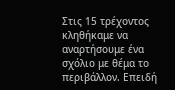Στις 15 τρέχοντος κληθήκαμε να αναρτήσουμε ένα σχόλιο με θέμα το περιβάλλον. Επειδή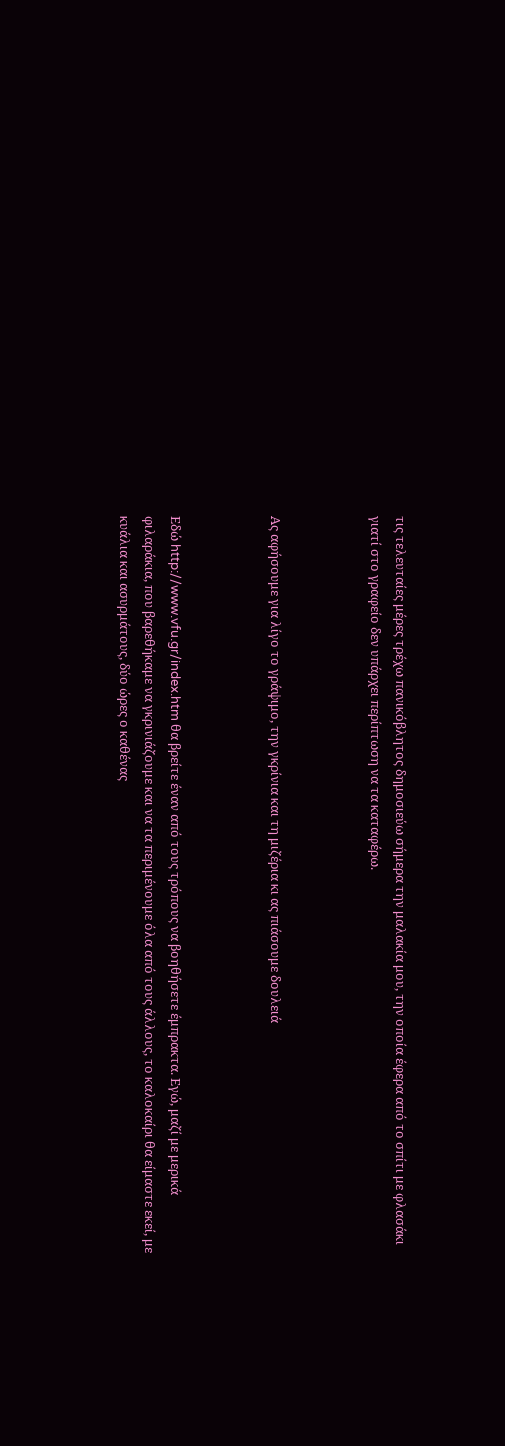τις τελευταίες μέρες τρέχω πανικόβλητος δημοσιεύω σήμερα την μαλακία μου, την οποία έφερα από το σπίτι με φλασάκι γιατί στο γραφείο δεν υπάρχει περίπτωση να τα καταφέρω.



Ας αφήσουμε για λίγο το γράψιμο, την γκρίνια και τη μιζέρια κι ας πιάσουμε δουλειά



Εδώ http://www.vfu.gr/index.htm θα βρείτε έναν από τους τρόπους να βοηθήσετε έμπρακτα. Εγώ, μαζί με μερικά φιλαράκια, που βαρεθήκαμε να γκρινιάζουμε και να τα περιμένουμε όλα από τους άλλους, το καλοκαίρι θα είμαστε εκεί, με κυάλια και ασυρμάτους, δύο ώρες ο καθένας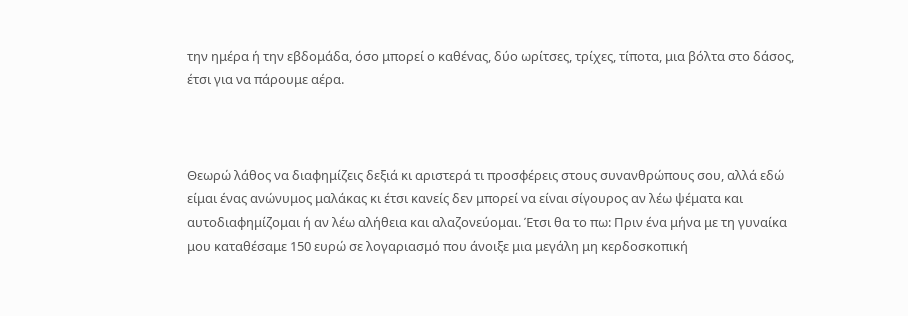την ημέρα ή την εβδομάδα, όσο μπορεί ο καθένας, δύο ωρίτσες, τρίχες, τίποτα, μια βόλτα στο δάσος, έτσι για να πάρουμε αέρα.



Θεωρώ λάθος να διαφημίζεις δεξιά κι αριστερά τι προσφέρεις στους συνανθρώπους σου, αλλά εδώ είμαι ένας ανώνυμος μαλάκας κι έτσι κανείς δεν μπορεί να είναι σίγουρος αν λέω ψέματα και αυτοδιαφημίζομαι ή αν λέω αλήθεια και αλαζονεύομαι. Έτσι θα το πω: Πριν ένα μήνα με τη γυναίκα μου καταθέσαμε 150 ευρώ σε λογαριασμό που άνοιξε μια μεγάλη μη κερδοσκοπική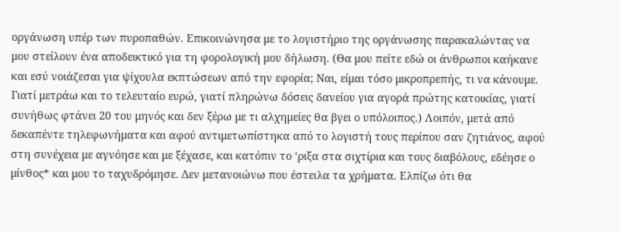οργάνωση υπέρ των πυροπαθών. Επικοινώνησα με το λογιστήριο της οργάνωσης παρακαλώντας να μου στείλουν ένα αποδεικτικό για τη φορολογική μου δήλωση. (Θα μου πείτε εδώ οι άνθρωποι καήκανε και εσύ νοιάζεσαι για ψίχουλα εκπτώσεων από την εφορία; Ναι, είμαι τόσο μικροπρεπής, τι να κάνουμε. Γιατί μετράω και το τελευταίο ευρώ, γιατί πληρώνω δόσεις δανείου για αγορά πρώτης κατοικίας, γιατί συνήθως φτάνει 20 του μηνός και δεν ξέρω με τι αλχημείες θα βγει ο υπόλοιπος.) Λοιπόν, μετά από δεκαπέντε τηλεφωνήματα και αφού αντιμετωπίστηκα από το λογιστή τους περίπου σαν ζητιάνος, αφού στη συνέχεια με αγνόησε και με ξέχασε, και κατόπιν το ‘ριξα στα σιχτίρια και τους διαβόλους, εδέησε ο μίνθος* και μου το ταχυδρόμησε. Δεν μετανοιώνω που έστειλα τα χρήματα. Ελπίζω ότι θα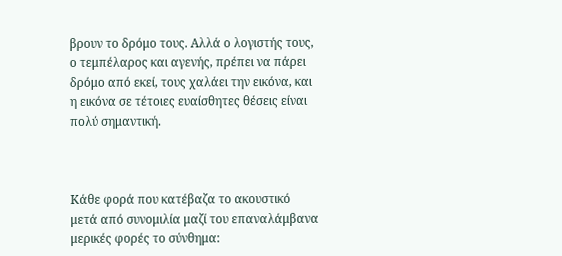βρουν το δρόμο τους. Αλλά ο λογιστής τους, ο τεμπέλαρος και αγενής, πρέπει να πάρει δρόμο από εκεί, τους χαλάει την εικόνα, και η εικόνα σε τέτοιες ευαίσθητες θέσεις είναι πολύ σημαντική.



Κάθε φορά που κατέβαζα το ακουστικό μετά από συνομιλία μαζί του επαναλάμβανα μερικές φορές το σύνθημα: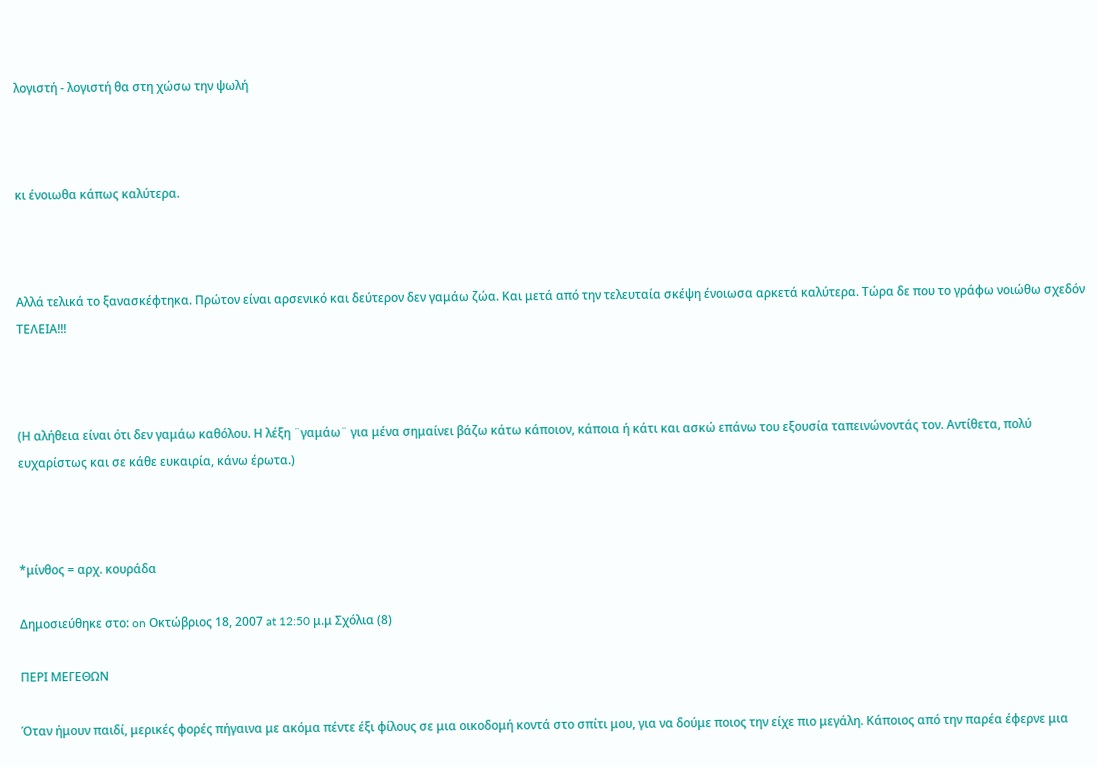λογιστή - λογιστή θα στη χώσω την ψωλή



κι ένοιωθα κάπως καλύτερα.



Αλλά τελικά το ξανασκέφτηκα. Πρώτον είναι αρσενικό και δεύτερον δεν γαμάω ζώα. Και μετά από την τελευταία σκέψη ένοιωσα αρκετά καλύτερα. Τώρα δε που το γράφω νοιώθω σχεδόν ΤΕΛΕΙΑ!!!



(Η αλήθεια είναι ότι δεν γαμάω καθόλου. Η λέξη ¨γαμάω¨ για μένα σημαίνει βάζω κάτω κάποιον, κάποια ή κάτι και ασκώ επάνω του εξουσία ταπεινώνοντάς τον. Αντίθετα, πολύ ευχαρίστως και σε κάθε ευκαιρία, κάνω έρωτα.)



*μίνθος = αρχ. κουράδα

Δημοσιεύθηκε στο: on Οκτώβριος 18, 2007 at 12:50 μ.μ Σχόλια (8)

ΠΕΡΙ ΜΕΓΕΘΩΝ

Όταν ήμουν παιδί, μερικές φορές πήγαινα με ακόμα πέντε έξι φίλους σε μια οικοδομή κοντά στο σπίτι μου, για να δούμε ποιος την είχε πιο μεγάλη. Κάποιος από την παρέα έφερνε μια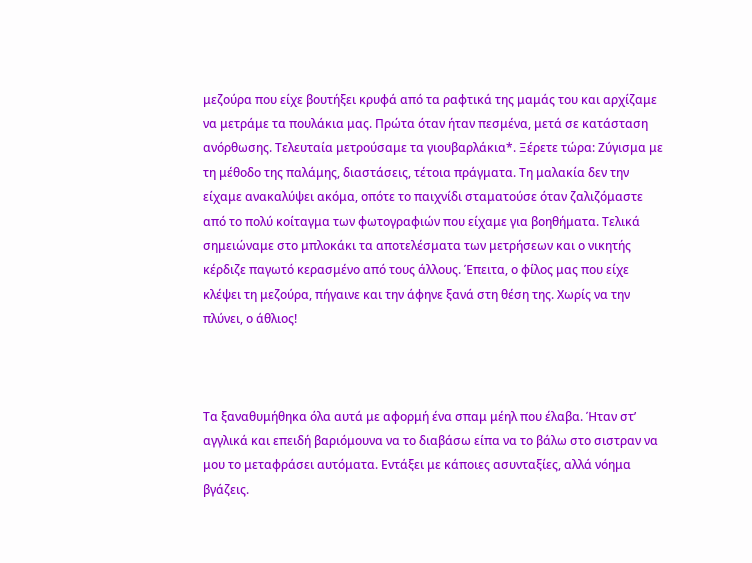μεζούρα που είχε βουτήξει κρυφά από τα ραφτικά της μαμάς του και αρχίζαμε να μετράμε τα πουλάκια μας. Πρώτα όταν ήταν πεσμένα, μετά σε κατάσταση ανόρθωσης. Τελευταία μετρούσαμε τα γιουβαρλάκια*. Ξέρετε τώρα: Ζύγισμα με τη μέθοδο της παλάμης, διαστάσεις, τέτοια πράγματα. Τη μαλακία δεν την είχαμε ανακαλύψει ακόμα, οπότε το παιχνίδι σταματούσε όταν ζαλιζόμαστε από το πολύ κοίταγμα των φωτογραφιών που είχαμε για βοηθήματα. Τελικά σημειώναμε στο μπλοκάκι τα αποτελέσματα των μετρήσεων και ο νικητής κέρδιζε παγωτό κερασμένο από τους άλλους. Έπειτα, ο φίλος μας που είχε κλέψει τη μεζούρα, πήγαινε και την άφηνε ξανά στη θέση της. Χωρίς να την πλύνει, ο άθλιος!



Τα ξαναθυμήθηκα όλα αυτά με αφορμή ένα σπαμ μέηλ που έλαβα. Ήταν στ’ αγγλικά και επειδή βαριόμουνα να το διαβάσω είπα να το βάλω στο σιστραν να μου το μεταφράσει αυτόματα. Εντάξει με κάποιες ασυνταξίες, αλλά νόημα βγάζεις.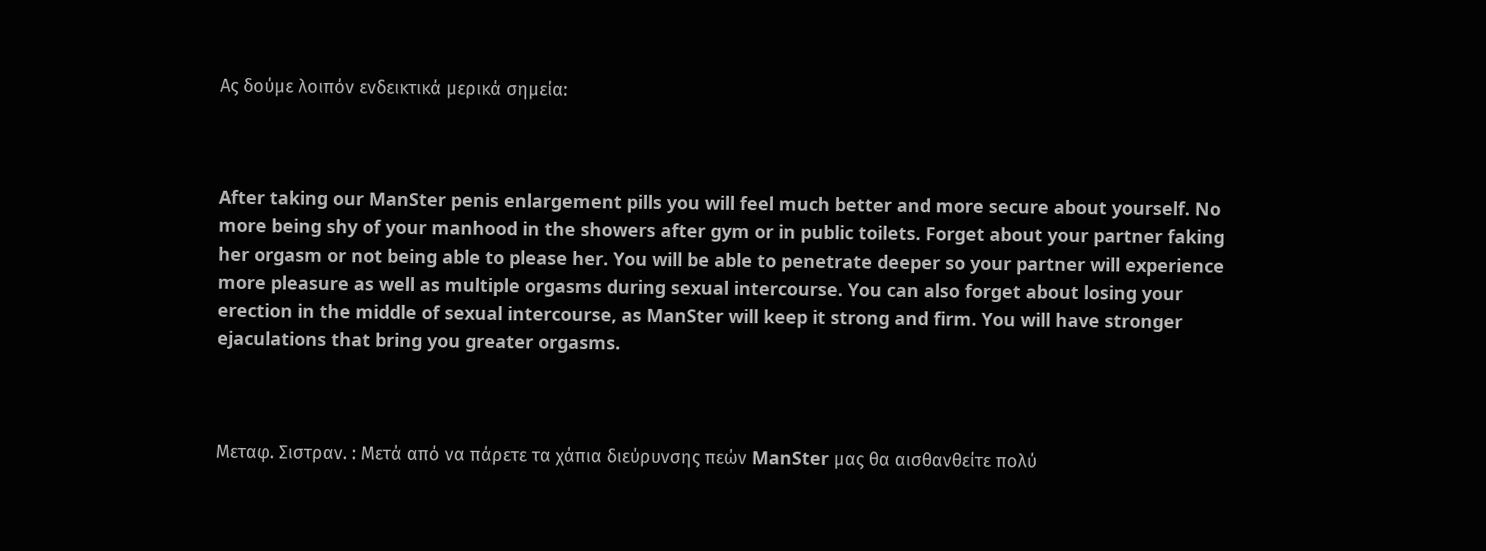Ας δούμε λοιπόν ενδεικτικά μερικά σημεία:



After taking our ManSter penis enlargement pills you will feel much better and more secure about yourself. No more being shy of your manhood in the showers after gym or in public toilets. Forget about your partner faking her orgasm or not being able to please her. You will be able to penetrate deeper so your partner will experience more pleasure as well as multiple orgasms during sexual intercourse. You can also forget about losing your erection in the middle of sexual intercourse, as ManSter will keep it strong and firm. You will have stronger ejaculations that bring you greater orgasms.



Μεταφ. Σιστραν. : Μετά από να πάρετε τα χάπια διεύρυνσης πεών ManSter μας θα αισθανθείτε πολύ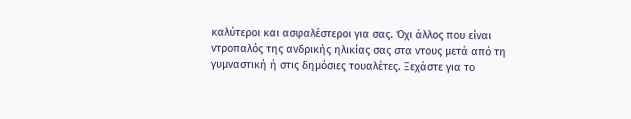καλύτεροι και ασφαλέστεροι για σας. Όχι άλλος που είναι ντροπαλός της ανδρικής ηλικίας σας στα ντους μετά από τη γυμναστική ή στις δημόσιες τουαλέτες. Ξεχάστε για το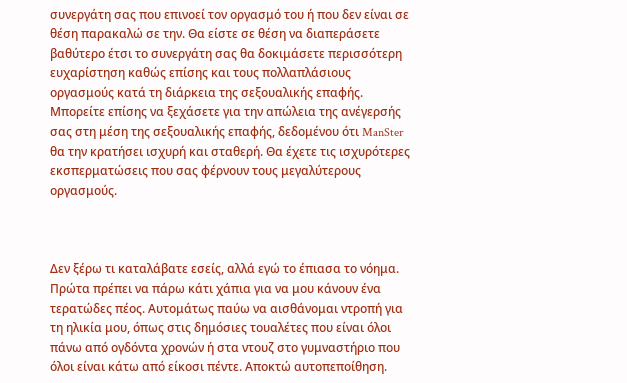συνεργάτη σας που επινοεί τον οργασμό του ή που δεν είναι σε θέση παρακαλώ σε την. Θα είστε σε θέση να διαπεράσετε βαθύτερο έτσι το συνεργάτη σας θα δοκιμάσετε περισσότερη ευχαρίστηση καθώς επίσης και τους πολλαπλάσιους οργασμούς κατά τη διάρκεια της σεξουαλικής επαφής. Μπορείτε επίσης να ξεχάσετε για την απώλεια της ανέγερσής σας στη μέση της σεξουαλικής επαφής, δεδομένου ότι ManSter θα την κρατήσει ισχυρή και σταθερή. Θα έχετε τις ισχυρότερες εκσπερματώσεις που σας φέρνουν τους μεγαλύτερους οργασμούς.



Δεν ξέρω τι καταλάβατε εσείς, αλλά εγώ το έπιασα το νόημα. Πρώτα πρέπει να πάρω κάτι χάπια για να μου κάνουν ένα τερατώδες πέος. Αυτομάτως παύω να αισθάνομαι ντροπή για τη ηλικία μου, όπως στις δημόσιες τουαλέτες που είναι όλοι πάνω από ογδόντα χρονών ή στα ντουζ στο γυμναστήριο που όλοι είναι κάτω από είκοσι πέντε. Αποκτώ αυτοπεποίθηση.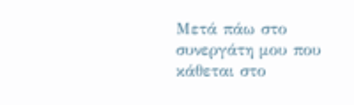Μετά πάω στο συνεργάτη μου που κάθεται στο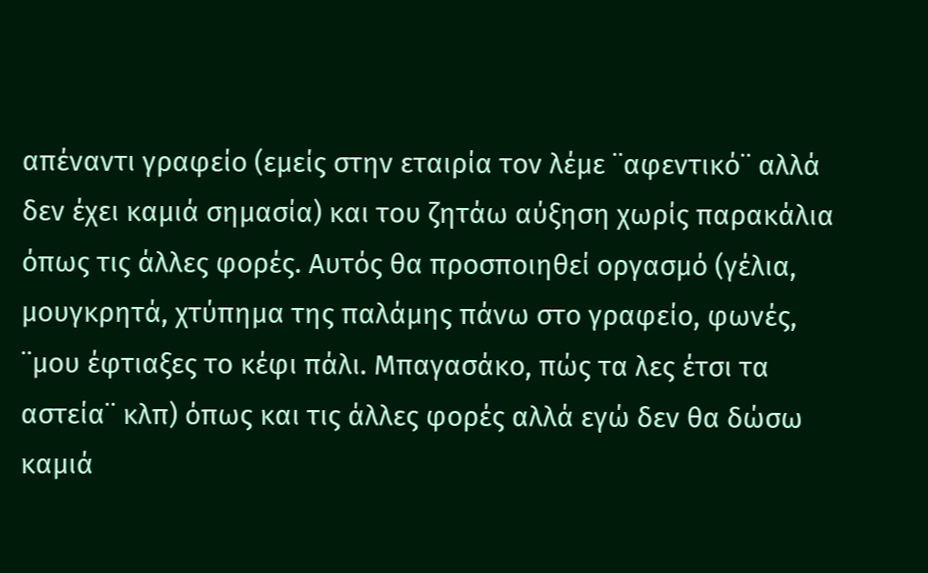απέναντι γραφείο (εμείς στην εταιρία τον λέμε ¨αφεντικό¨ αλλά δεν έχει καμιά σημασία) και του ζητάω αύξηση χωρίς παρακάλια όπως τις άλλες φορές. Αυτός θα προσποιηθεί οργασμό (γέλια, μουγκρητά, χτύπημα της παλάμης πάνω στο γραφείο, φωνές, ¨μου έφτιαξες το κέφι πάλι. Μπαγασάκο, πώς τα λες έτσι τα αστεία¨ κλπ) όπως και τις άλλες φορές αλλά εγώ δεν θα δώσω καμιά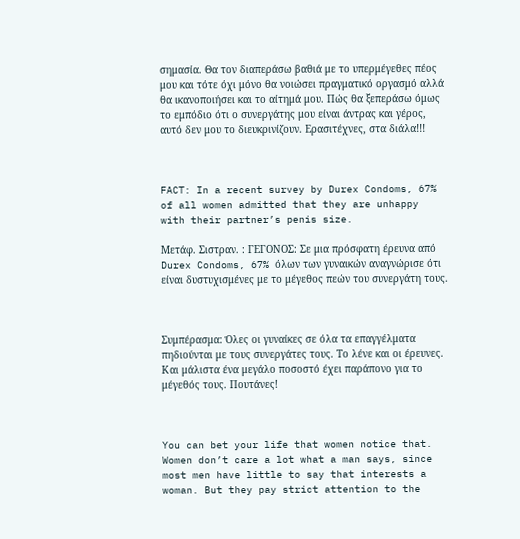σημασία. Θα τον διαπεράσω βαθιά με το υπερμέγεθες πέος μου και τότε όχι μόνο θα νοιώσει πραγματικό οργασμό αλλά θα ικανοποιήσει και το αίτημά μου. Πώς θα ξεπεράσω όμως το εμπόδιο ότι ο συνεργάτης μου είναι άντρας και γέρος, αυτό δεν μου το διευκρινίζουν. Ερασιτέχνες, στα διάλα!!!



FACT: In a recent survey by Durex Condoms, 67% of all women admitted that they are unhappy with their partner’s penis size.

Μετάφ. Σιστραν. : ΓΕΓΟΝΟΣ: Σε μια πρόσφατη έρευνα από Durex Condoms, 67% όλων των γυναικών αναγνώρισε ότι είναι δυστυχισμένες με το μέγεθος πεών του συνεργάτη τους.



Συμπέρασμα: Όλες οι γυναίκες σε όλα τα επαγγέλματα πηδιούνται με τους συνεργάτες τους. Το λένε και οι έρευνες. Και μάλιστα ένα μεγάλο ποσοστό έχει παράπονο για το μέγεθός τους. Πουτάνες!



You can bet your life that women notice that. Women don’t care a lot what a man says, since most men have little to say that interests a woman. But they pay strict attention to the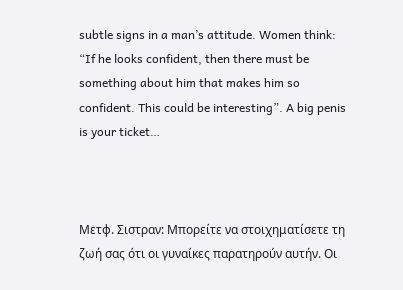subtle signs in a man’s attitude. Women think: “If he looks confident, then there must be something about him that makes him so confident. This could be interesting”. A big penis is your ticket…



Μετφ. Σιστραν: Μπορείτε να στοιχηματίσετε τη ζωή σας ότι οι γυναίκες παρατηρούν αυτήν. Οι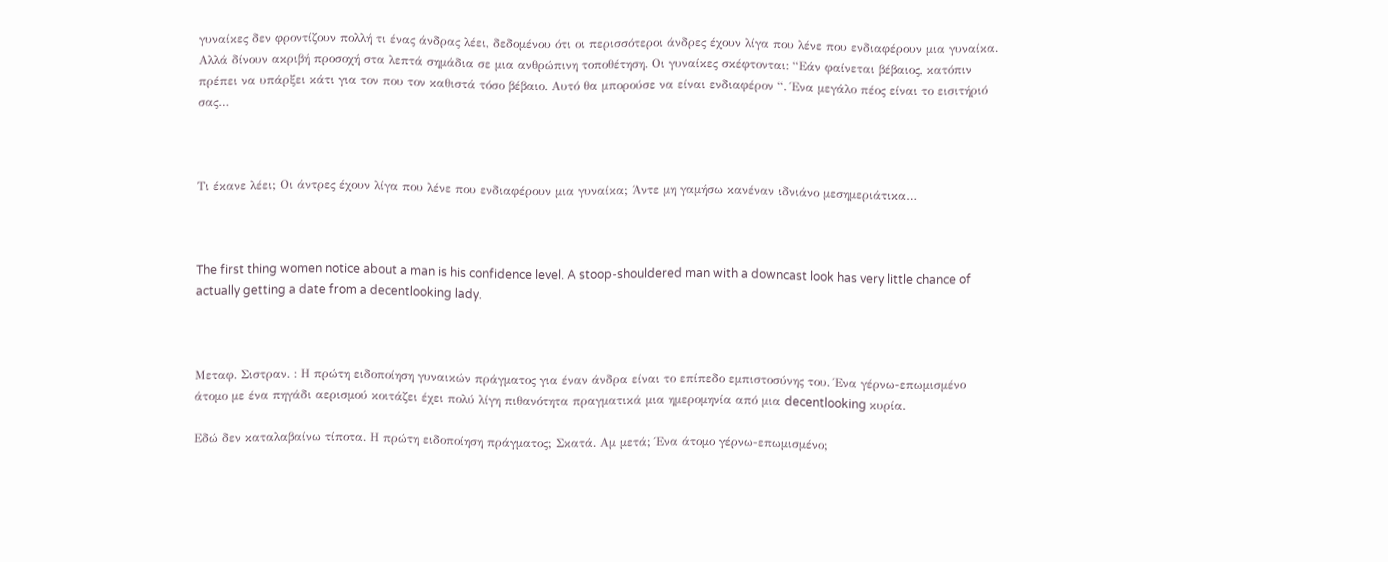γυναίκες δεν φροντίζουν πολλή τι ένας άνδρας λέει, δεδομένου ότι οι περισσότεροι άνδρες έχουν λίγα που λένε που ενδιαφέρουν μια γυναίκα. Αλλά δίνουν ακριβή προσοχή στα λεπτά σημάδια σε μια ανθρώπινη τοποθέτηση. Οι γυναίκες σκέφτονται: “Εάν φαίνεται βέβαιος, κατόπιν πρέπει να υπάρξει κάτι για τον που τον καθιστά τόσο βέβαιο. Αυτό θα μπορούσε να είναι ενδιαφέρον “. Ένα μεγάλο πέος είναι το εισιτήριό σας…



Τι έκανε λέει; Οι άντρες έχουν λίγα που λένε που ενδιαφέρουν μια γυναίκα; Άντε μη γαμήσω κανέναν ιδνιάνο μεσημεριάτικα…



The first thing women notice about a man is his confidence level. A stoop-shouldered man with a downcast look has very little chance of actually getting a date from a decentlooking lady.



Μεταφ. Σιστραν. : Η πρώτη ειδοποίηση γυναικών πράγματος για έναν άνδρα είναι το επίπεδο εμπιστοσύνης του. Ένα γέρνω-επωμισμένο άτομο με ένα πηγάδι αερισμού κοιτάζει έχει πολύ λίγη πιθανότητα πραγματικά μια ημερομηνία από μια decentlooking κυρία.

Εδώ δεν καταλαβαίνω τίποτα. Η πρώτη ειδοποίηση πράγματος; Σκατά. Αμ μετά; Ένα άτομο γέρνω-επωμισμένο;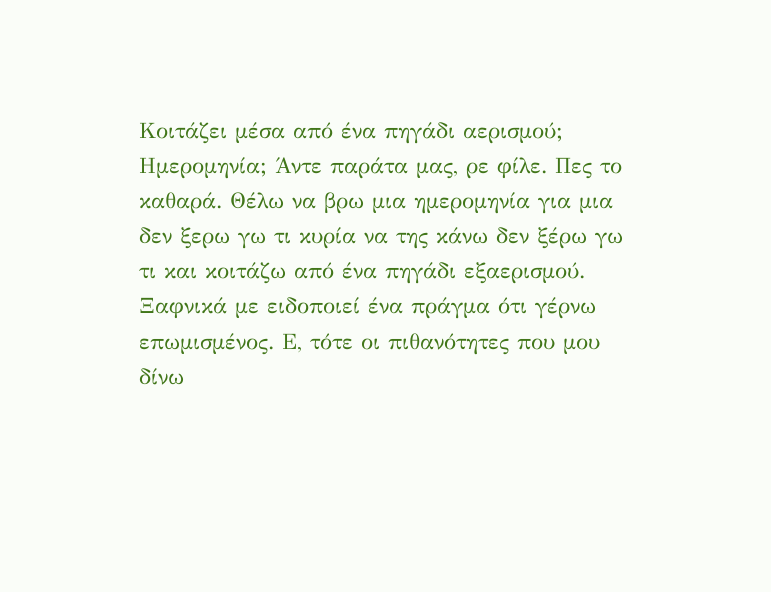Κοιτάζει μέσα από ένα πηγάδι αερισμού; Ημερομηνία; Άντε παράτα μας, ρε φίλε. Πες το καθαρά. Θέλω να βρω μια ημερομηνία για μια δεν ξερω γω τι κυρία να της κάνω δεν ξέρω γω τι και κοιτάζω από ένα πηγάδι εξαερισμού. Ξαφνικά με ειδοποιεί ένα πράγμα ότι γέρνω επωμισμένος. Ε, τότε οι πιθανότητες που μου δίνω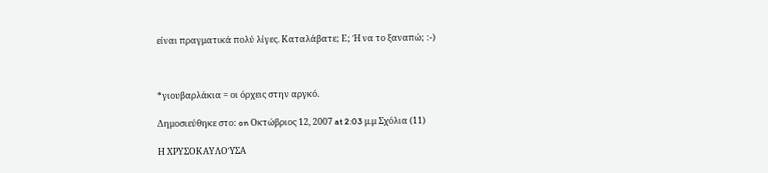είναι πραγματικά πολύ λίγες. Καταλάβατε; Ε; Ή να το ξαναπώ; :-)



*γιουβαρλάκια = οι όρχεις στην αργκό.

Δημοσιεύθηκε στο: on Οκτώβριος 12, 2007 at 2:03 μ.μ Σχόλια (11)

Η ΧΡΥΣΟΚΑΥΛΟΎΣΑ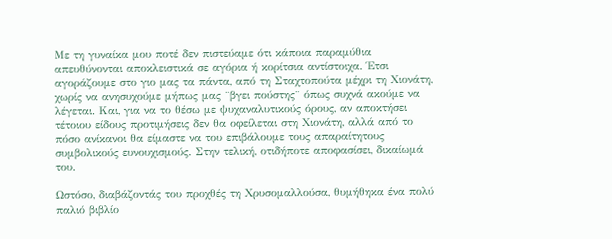Με τη γυναίκα μου ποτέ δεν πιστεύαμε ότι κάποια παραμύθια απευθύνονται αποκλειστικά σε αγόρια ή κορίτσια αντίστοιχα. Έτσι αγοράζουμε στο γιο μας τα πάντα, από τη Σταχτοπούτα μέχρι τη Χιονάτη, χωρίς να ανησυχούμε μήπως μας ¨βγει πούστης¨ όπως συχνά ακούμε να λέγεται. Και, για να το θέσω με ψυχαναλυτικούς όρους, αν αποκτήσει τέτοιου είδους προτιμήσεις δεν θα οφείλεται στη Χιονάτη, αλλά από το πόσο ανίκανοι θα είμαστε να του επιβάλουμε τους απαραίτητους συμβολικούς ευνουχισμούς. Στην τελική, οτιδήποτε αποφασίσει, δικαίωμά του.

Ωστόσο, διαβάζοντάς του προχθές τη Χρυσομαλλούσα, θυμήθηκα ένα πολύ παλιό βιβλίο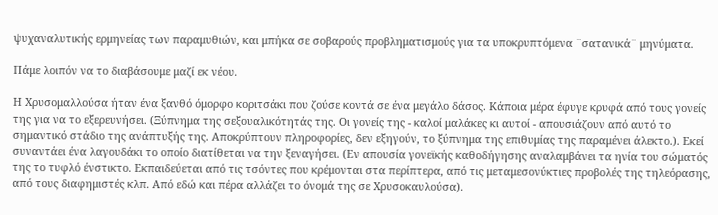ψυχαναλυτικής ερμηνείας των παραμυθιών, και μπήκα σε σοβαρούς προβληματισμούς για τα υποκρυπτόμενα ¨σατανικά¨ μηνύματα.

Πάμε λοιπόν να το διαβάσουμε μαζί εκ νέου.

Η Χρυσομαλλούσα ήταν ένα ξανθό όμορφο κοριτσάκι που ζούσε κοντά σε ένα μεγάλο δάσος. Κάποια μέρα έφυγε κρυφά από τους γονείς της για να το εξερευνήσει. (Ξύπνημα της σεξουαλικότητάς της. Οι γονείς της - καλοί μαλάκες κι αυτοί - απουσιάζουν από αυτό το σημαντικό στάδιο της ανάπτυξής της. Αποκρύπτουν πληροφορίες, δεν εξηγούν, το ξύπνημα της επιθυμίας της παραμένει άλεκτο.). Εκεί συναντάει ένα λαγουδάκι το οποίο διατίθεται να την ξεναγήσει. (Εν απουσία γονεϊκής καθοδήγησης αναλαμβάνει τα ηνία του σώματός της το τυφλό ένστικτο. Εκπαιδεύεται από τις τσόντες που κρέμονται στα περίπτερα, από τις μεταμεσονύκτιες προβολές της τηλεόρασης, από τους διαφημιστές κλπ. Από εδώ και πέρα αλλάζει το όνομά της σε Χρυσοκαυλούσα).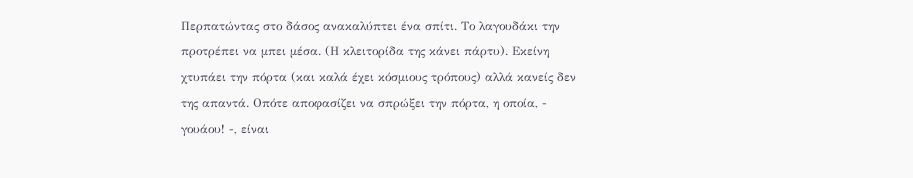Περπατώντας στο δάσος ανακαλύπτει ένα σπίτι. Το λαγουδάκι την προτρέπει να μπει μέσα. (Η κλειτορίδα της κάνει πάρτυ). Εκείνη χτυπάει την πόρτα (και καλά έχει κόσμιους τρόπους) αλλά κανείς δεν της απαντά. Οπότε αποφασίζει να σπρώξει την πόρτα, η οποία, - γουάου! -, είναι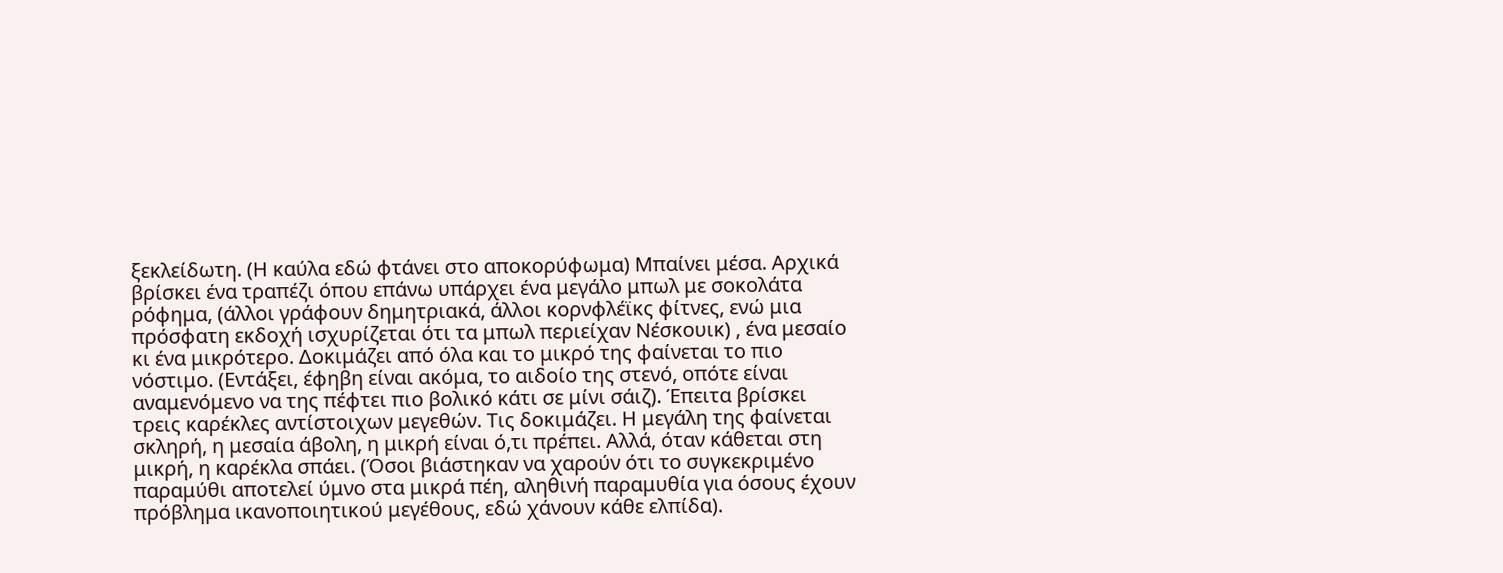ξεκλείδωτη. (Η καύλα εδώ φτάνει στο αποκορύφωμα) Μπαίνει μέσα. Αρχικά βρίσκει ένα τραπέζι όπου επάνω υπάρχει ένα μεγάλο μπωλ με σοκολάτα ρόφημα, (άλλοι γράφουν δημητριακά, άλλοι κορνφλέϊκς φίτνες, ενώ μια πρόσφατη εκδοχή ισχυρίζεται ότι τα μπωλ περιείχαν Νέσκουικ) , ένα μεσαίο κι ένα μικρότερο. Δοκιμάζει από όλα και το μικρό της φαίνεται το πιο νόστιμο. (Εντάξει, έφηβη είναι ακόμα, το αιδοίο της στενό, οπότε είναι αναμενόμενο να της πέφτει πιο βολικό κάτι σε μίνι σάιζ). Έπειτα βρίσκει τρεις καρέκλες αντίστοιχων μεγεθών. Τις δοκιμάζει. Η μεγάλη της φαίνεται σκληρή, η μεσαία άβολη, η μικρή είναι ό,τι πρέπει. Αλλά, όταν κάθεται στη μικρή, η καρέκλα σπάει. (Όσοι βιάστηκαν να χαρούν ότι το συγκεκριμένο παραμύθι αποτελεί ύμνο στα μικρά πέη, αληθινή παραμυθία για όσους έχουν πρόβλημα ικανοποιητικού μεγέθους, εδώ χάνουν κάθε ελπίδα).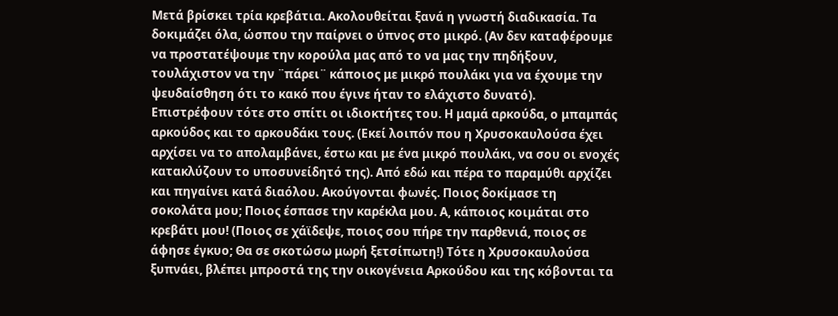Μετά βρίσκει τρία κρεβάτια. Ακολουθείται ξανά η γνωστή διαδικασία. Τα δοκιμάζει όλα, ώσπου την παίρνει ο ύπνος στο μικρό. (Αν δεν καταφέρουμε να προστατέψουμε την κορούλα μας από το να μας την πηδήξουν, τουλάχιστον να την ¨πάρει¨ κάποιος με μικρό πουλάκι για να έχουμε την ψευδαίσθηση ότι το κακό που έγινε ήταν το ελάχιστο δυνατό). Επιστρέφουν τότε στο σπίτι οι ιδιοκτήτες του. Η μαμά αρκούδα, ο μπαμπάς αρκούδος και το αρκουδάκι τους. (Εκεί λοιπόν που η Χρυσοκαυλούσα έχει αρχίσει να το απολαμβάνει, έστω και με ένα μικρό πουλάκι, να σου οι ενοχές κατακλύζουν το υποσυνείδητό της). Από εδώ και πέρα το παραμύθι αρχίζει και πηγαίνει κατά διαόλου. Ακούγονται φωνές. Ποιος δοκίμασε τη σοκολάτα μου; Ποιος έσπασε την καρέκλα μου. Α, κάποιος κοιμάται στο κρεβάτι μου! (Ποιος σε χάϊδεψε, ποιος σου πήρε την παρθενιά, ποιος σε άφησε έγκυο; Θα σε σκοτώσω μωρή ξετσίπωτη!) Τότε η Χρυσοκαυλούσα ξυπνάει, βλέπει μπροστά της την οικογένεια Αρκούδου και της κόβονται τα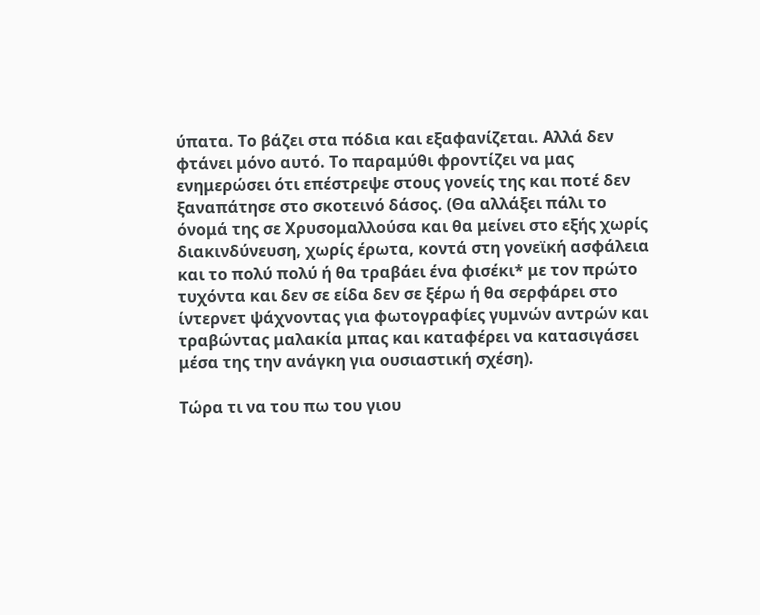ύπατα. Το βάζει στα πόδια και εξαφανίζεται. Αλλά δεν φτάνει μόνο αυτό. Το παραμύθι φροντίζει να μας ενημερώσει ότι επέστρεψε στους γονείς της και ποτέ δεν ξαναπάτησε στο σκοτεινό δάσος. (Θα αλλάξει πάλι το όνομά της σε Χρυσομαλλούσα και θα μείνει στο εξής χωρίς διακινδύνευση, χωρίς έρωτα, κοντά στη γονεϊκή ασφάλεια και το πολύ πολύ ή θα τραβάει ένα φισέκι* με τον πρώτο τυχόντα και δεν σε είδα δεν σε ξέρω ή θα σερφάρει στο ίντερνετ ψάχνοντας για φωτογραφίες γυμνών αντρών και τραβώντας μαλακία μπας και καταφέρει να κατασιγάσει μέσα της την ανάγκη για ουσιαστική σχέση).

Τώρα τι να του πω του γιου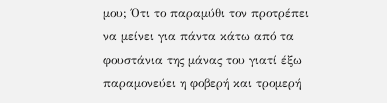μου; Ότι το παραμύθι τον προτρέπει να μείνει για πάντα κάτω από τα φουστάνια της μάνας του γιατί έξω παραμονεύει η φοβερή και τρομερή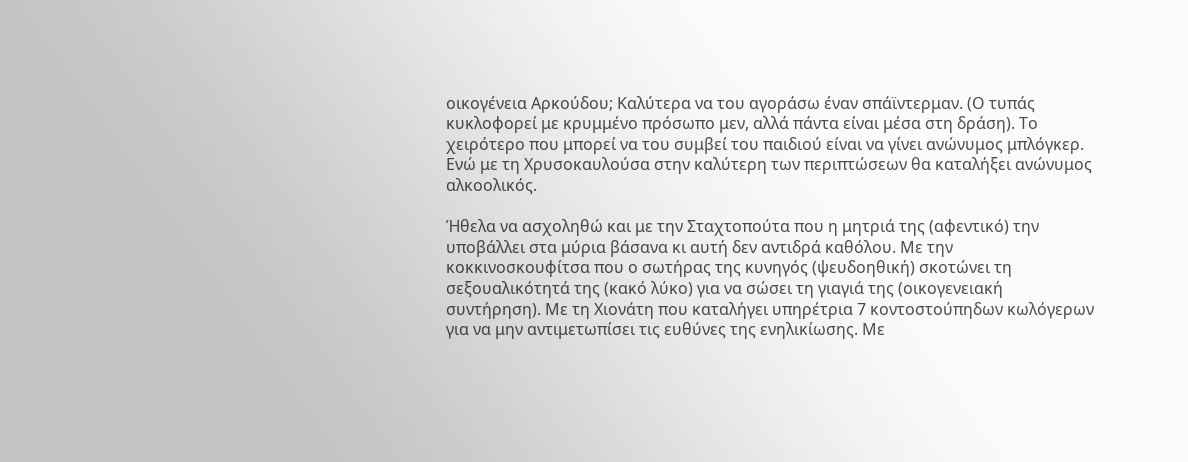οικογένεια Αρκούδου; Καλύτερα να του αγοράσω έναν σπάϊντερμαν. (Ο τυπάς κυκλοφορεί με κρυμμένο πρόσωπο μεν, αλλά πάντα είναι μέσα στη δράση). Το χειρότερο που μπορεί να του συμβεί του παιδιού είναι να γίνει ανώνυμος μπλόγκερ. Ενώ με τη Χρυσοκαυλούσα στην καλύτερη των περιπτώσεων θα καταλήξει ανώνυμος αλκοολικός.

Ήθελα να ασχοληθώ και με την Σταχτοπούτα που η μητριά της (αφεντικό) την υποβάλλει στα μύρια βάσανα κι αυτή δεν αντιδρά καθόλου. Με την κοκκινοσκουφίτσα που ο σωτήρας της κυνηγός (ψευδοηθική) σκοτώνει τη σεξουαλικότητά της (κακό λύκο) για να σώσει τη γιαγιά της (οικογενειακή συντήρηση). Με τη Χιονάτη που καταλήγει υπηρέτρια 7 κοντοστούπηδων κωλόγερων για να μην αντιμετωπίσει τις ευθύνες της ενηλικίωσης. Με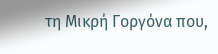τη Μικρή Γοργόνα που,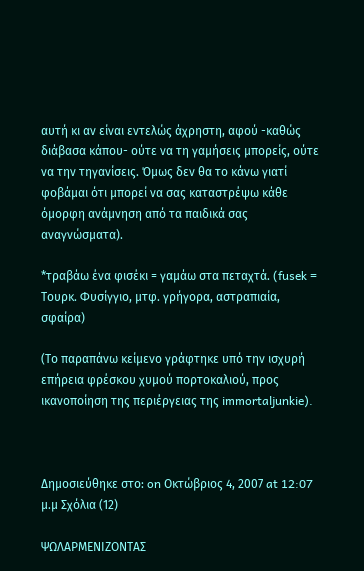αυτή κι αν είναι εντελώς άχρηστη, αφού -καθώς διάβασα κάπου- ούτε να τη γαμήσεις μπορείς, ούτε να την τηγανίσεις. Όμως δεν θα το κάνω γιατί φοβάμαι ότι μπορεί να σας καταστρέψω κάθε όμορφη ανάμνηση από τα παιδικά σας αναγνώσματα).

*τραβάω ένα φισέκι = γαμάω στα πεταχτά. (fusek = Τουρκ. Φυσίγγιο, μτφ. γρήγορα, αστραπιαία, σφαίρα)

(Το παραπάνω κείμενο γράφτηκε υπό την ισχυρή επήρεια φρέσκου χυμού πορτοκαλιού, προς ικανοποίηση της περιέργειας της immortaljunkie).



Δημοσιεύθηκε στο: on Οκτώβριος 4, 2007 at 12:07 μ.μ Σχόλια (12)

ΨΩΛΑΡΜΕΝΙΖΟΝΤΑΣ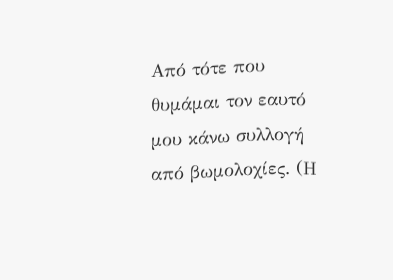Από τότε που θυμάμαι τον εαυτό μου κάνω συλλογή από βωμολοχίες. (Η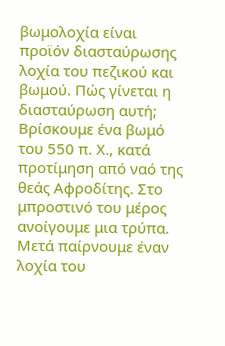βωμολοχία είναι προϊόν διασταύρωσης λοχία του πεζικού και βωμού. Πώς γίνεται η διασταύρωση αυτή; Βρίσκουμε ένα βωμό του 550 π. Χ., κατά προτίμηση από ναό της θεάς Αφροδίτης. Στο μπροστινό του μέρος ανοίγουμε μια τρύπα. Μετά παίρνουμε έναν λοχία του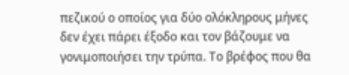πεζικού ο οποίος για δύο ολόκληρους μήνες δεν έχει πάρει έξοδο και τον βάζουμε να γονιμοποιήσει την τρύπα. Το βρέφος που θα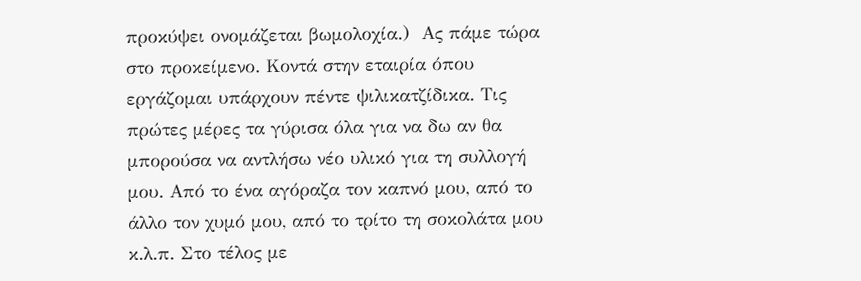προκύψει ονομάζεται βωμολοχία.)  Ας πάμε τώρα στο προκείμενο. Κοντά στην εταιρία όπου εργάζομαι υπάρχουν πέντε ψιλικατζίδικα. Τις πρώτες μέρες τα γύρισα όλα για να δω αν θα μπορούσα να αντλήσω νέο υλικό για τη συλλογή μου. Από το ένα αγόραζα τον καπνό μου, από το άλλο τον χυμό μου, από το τρίτο τη σοκολάτα μου κ.λ.π. Στο τέλος με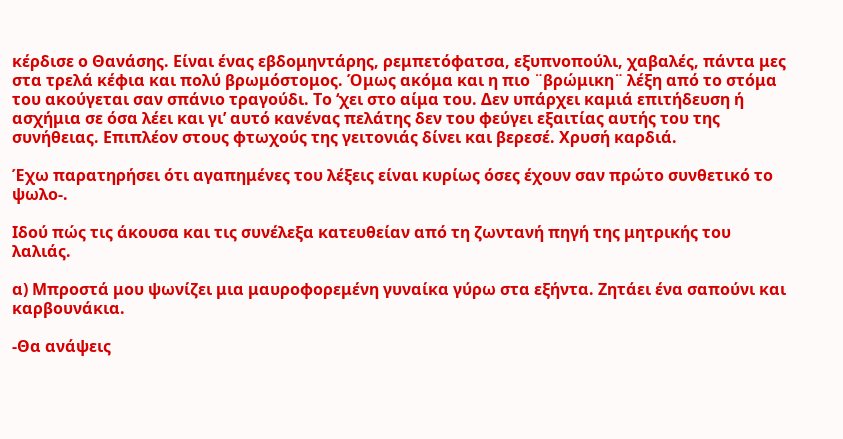κέρδισε ο Θανάσης. Είναι ένας εβδομηντάρης, ρεμπετόφατσα, εξυπνοπούλι, χαβαλές, πάντα μες στα τρελά κέφια και πολύ βρωμόστομος. Όμως ακόμα και η πιο ¨βρώμικη¨ λέξη από το στόμα του ακούγεται σαν σπάνιο τραγούδι. Το ‘χει στο αίμα του. Δεν υπάρχει καμιά επιτήδευση ή ασχήμια σε όσα λέει και γι’ αυτό κανένας πελάτης δεν του φεύγει εξαιτίας αυτής του της συνήθειας. Επιπλέον στους φτωχούς της γειτονιάς δίνει και βερεσέ. Χρυσή καρδιά.

Έχω παρατηρήσει ότι αγαπημένες του λέξεις είναι κυρίως όσες έχουν σαν πρώτο συνθετικό το ψωλο-.

Ιδού πώς τις άκουσα και τις συνέλεξα κατευθείαν από τη ζωντανή πηγή της μητρικής του λαλιάς.

α) Μπροστά μου ψωνίζει μια μαυροφορεμένη γυναίκα γύρω στα εξήντα. Ζητάει ένα σαπούνι και καρβουνάκια.

-Θα ανάψεις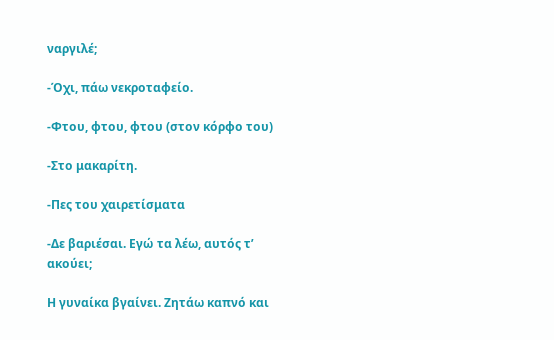ναργιλέ;

-Όχι, πάω νεκροταφείο.

-Φτου, φτου, φτου (στον κόρφο του)

-Στο μακαρίτη.

-Πες του χαιρετίσματα

-Δε βαριέσαι. Εγώ τα λέω, αυτός τ’ ακούει;

Η γυναίκα βγαίνει. Ζητάω καπνό και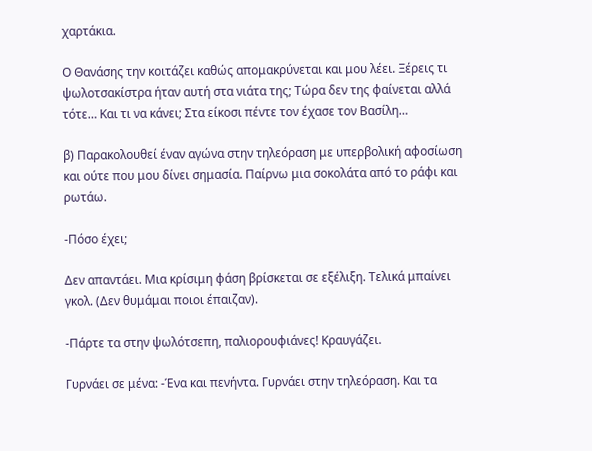χαρτάκια.

Ο Θανάσης την κοιτάζει καθώς απομακρύνεται και μου λέει. Ξέρεις τι ψωλοτσακίστρα ήταν αυτή στα νιάτα της; Τώρα δεν της φαίνεται αλλά τότε… Και τι να κάνει; Στα είκοσι πέντε τον έχασε τον Βασίλη…

β) Παρακολουθεί έναν αγώνα στην τηλεόραση με υπερβολική αφοσίωση και ούτε που μου δίνει σημασία. Παίρνω μια σοκολάτα από το ράφι και ρωτάω.

-Πόσο έχει;

Δεν απαντάει. Μια κρίσιμη φάση βρίσκεται σε εξέλιξη. Τελικά μπαίνει γκολ. (Δεν θυμάμαι ποιοι έπαιζαν).

-Πάρτε τα στην ψωλότσεπη, παλιορουφιάνες! Κραυγάζει.

Γυρνάει σε μένα: -Ένα και πενήντα. Γυρνάει στην τηλεόραση. Και τα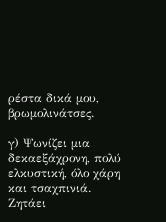ρέστα δικά μου, βρωμολινάτσες.

γ) Ψωνίζει μια δεκαεξάχρονη, πολύ ελκυστική, όλο χάρη και τσαχπινιά. Ζητάει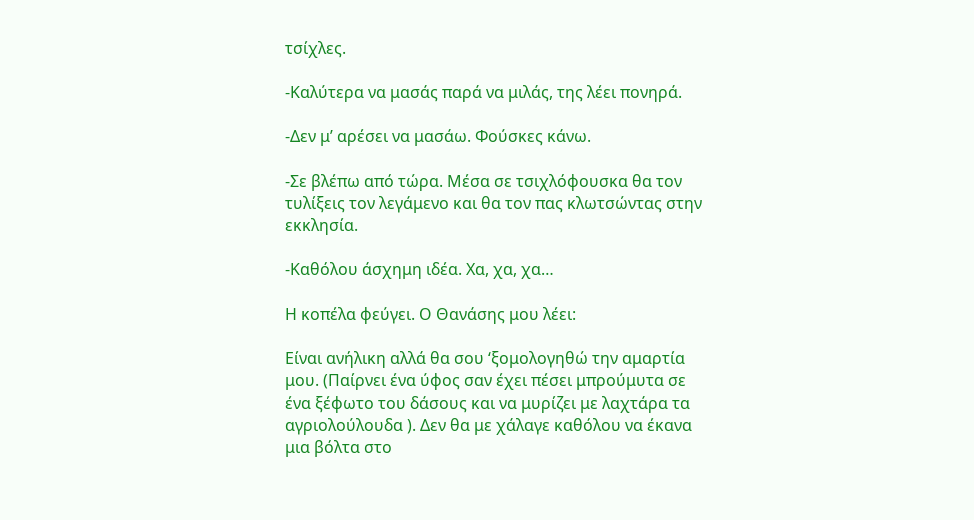τσίχλες.

-Καλύτερα να μασάς παρά να μιλάς, της λέει πονηρά.

-Δεν μ’ αρέσει να μασάω. Φούσκες κάνω.

-Σε βλέπω από τώρα. Μέσα σε τσιχλόφουσκα θα τον τυλίξεις τον λεγάμενο και θα τον πας κλωτσώντας στην εκκλησία.

-Καθόλου άσχημη ιδέα. Χα, χα, χα…

Η κοπέλα φεύγει. Ο Θανάσης μου λέει:

Είναι ανήλικη αλλά θα σου ‘ξομολογηθώ την αμαρτία μου. (Παίρνει ένα ύφος σαν έχει πέσει μπρούμυτα σε ένα ξέφωτο του δάσους και να μυρίζει με λαχτάρα τα αγριολούλουδα ). Δεν θα με χάλαγε καθόλου να έκανα μια βόλτα στο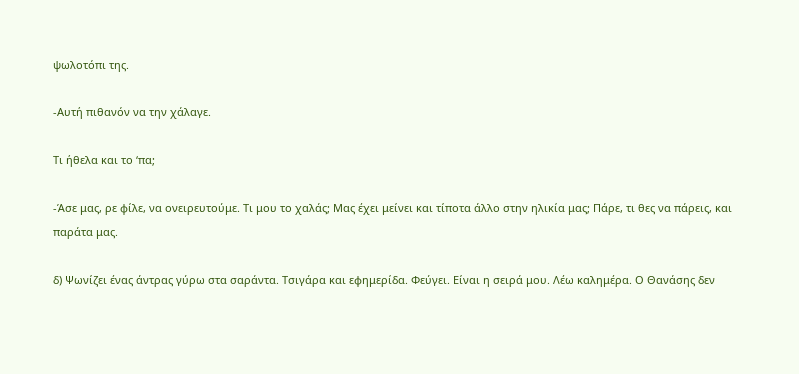ψωλοτόπι της.

-Αυτή πιθανόν να την χάλαγε.

Τι ήθελα και το ‘πα;

-Άσε μας, ρε φίλε, να ονειρευτούμε. Τι μου το χαλάς; Μας έχει μείνει και τίποτα άλλο στην ηλικία μας; Πάρε, τι θες να πάρεις, και παράτα μας.

δ) Ψωνίζει ένας άντρας γύρω στα σαράντα. Τσιγάρα και εφημερίδα. Φεύγει. Είναι η σειρά μου. Λέω καλημέρα. Ο Θανάσης δεν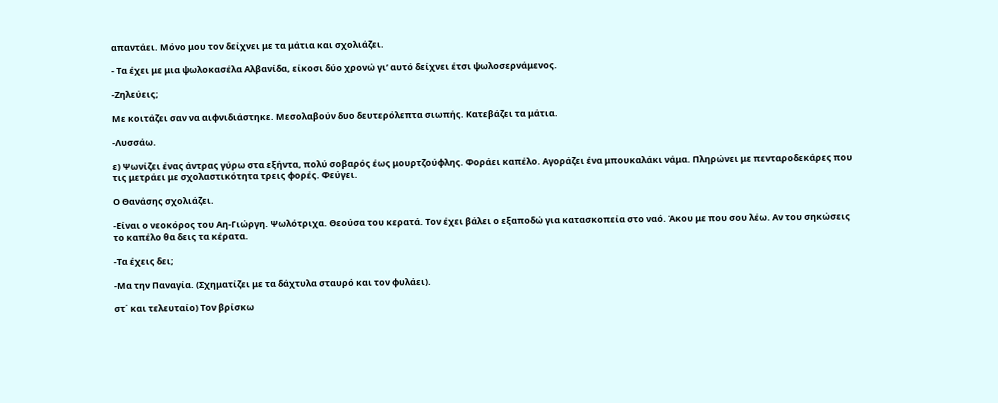απαντάει. Μόνο μου τον δείχνει με τα μάτια και σχολιάζει.

- Τα έχει με μια ψωλοκασέλα Αλβανίδα, είκοσι δύο χρονώ γι’ αυτό δείχνει έτσι ψωλοσερνάμενος.

-Ζηλεύεις;

Με κοιτάζει σαν να αιφνιδιάστηκε. Μεσολαβούν δυο δευτερόλεπτα σιωπής. Κατεβάζει τα μάτια.

-Λυσσάω.

ε) Ψωνίζει ένας άντρας γύρω στα εξήντα, πολύ σοβαρός έως μουρτζούφλης. Φοράει καπέλο. Αγοράζει ένα μπουκαλάκι νάμα. Πληρώνει με πενταροδεκάρες που τις μετράει με σχολαστικότητα τρεις φορές. Φεύγει.

Ο Θανάσης σχολιάζει.

-Είναι ο νεοκόρος του Αη-Γιώργη. Ψωλότριχα. Θεούσα του κερατά. Τον έχει βάλει ο εξαποδώ για κατασκοπεία στο ναό. Άκου με που σου λέω. Αν του σηκώσεις το καπέλο θα δεις τα κέρατα.

-Τα έχεις δει;

-Μα την Παναγία. (Σχηματίζει με τα δάχτυλα σταυρό και τον φυλάει).

στ΄ και τελευταίο) Τον βρίσκω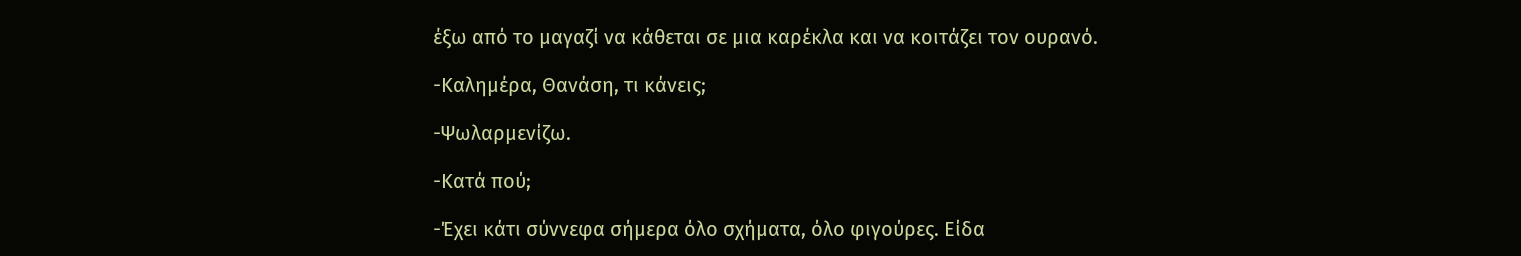έξω από το μαγαζί να κάθεται σε μια καρέκλα και να κοιτάζει τον ουρανό.

-Καλημέρα, Θανάση, τι κάνεις;

-Ψωλαρμενίζω.

-Κατά πού;

-Έχει κάτι σύννεφα σήμερα όλο σχήματα, όλο φιγούρες. Είδα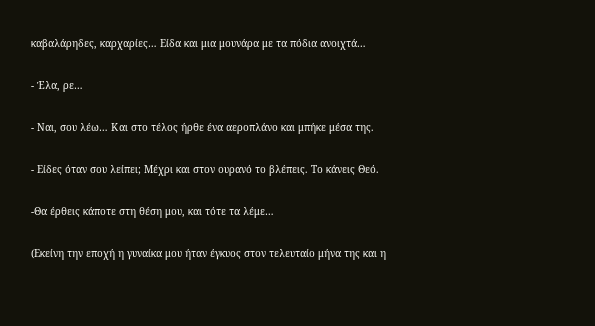καβαλάρηδες, καρχαρίες… Είδα και μια μουνάρα με τα πόδια ανοιχτά…

- Έλα, ρε…

- Ναι, σου λέω… Και στο τέλος ήρθε ένα αεροπλάνο και μπήκε μέσα της.

- Είδες όταν σου λείπει; Μέχρι και στον ουρανό το βλέπεις. Το κάνεις Θεό.

-Θα έρθεις κάποτε στη θέση μου, και τότε τα λέμε…

(Εκείνη την εποχή η γυναίκα μου ήταν έγκυος στον τελευταίο μήνα της και η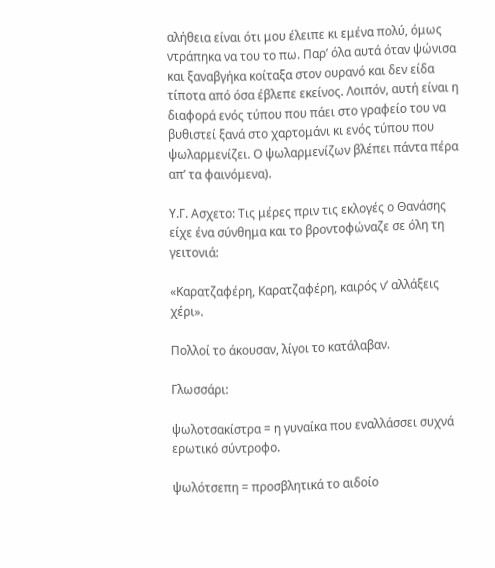αλήθεια είναι ότι μου έλειπε κι εμένα πολύ, όμως ντράπηκα να του το πω. Παρ’ όλα αυτά όταν ψώνισα και ξαναβγήκα κοίταξα στον ουρανό και δεν είδα τίποτα από όσα έβλεπε εκείνος. Λοιπόν, αυτή είναι η διαφορά ενός τύπου που πάει στο γραφείο του να βυθιστεί ξανά στο χαρτομάνι κι ενός τύπου που ψωλαρμενίζει. Ο ψωλαρμενίζων βλέπει πάντα πέρα απ’ τα φαινόμενα).

Υ.Γ. Ασχετο: Τις μέρες πριν τις εκλογές ο Θανάσης είχε ένα σύνθημα και το βροντοφώναζε σε όλη τη γειτονιά:

«Καρατζαφέρη, Καρατζαφέρη, καιρός ν’ αλλάξεις χέρι».

Πολλοί το άκουσαν, λίγοι το κατάλαβαν.

Γλωσσάρι:

ψωλοτσακίστρα = η γυναίκα που εναλλάσσει συχνά ερωτικό σύντροφο.

ψωλότσεπη = προσβλητικά το αιδοίο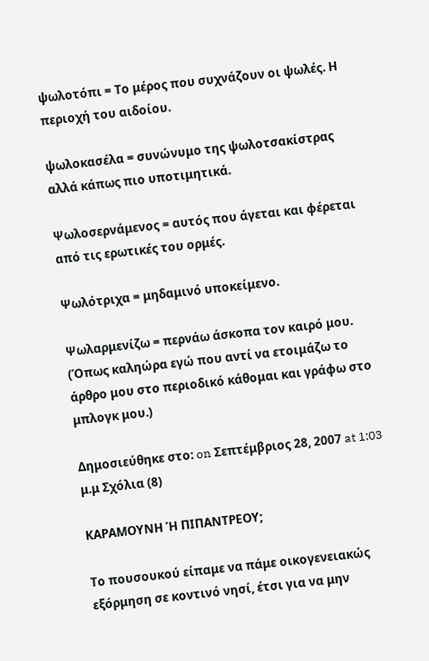ψωλοτόπι = Το μέρος που συχνάζουν οι ψωλές. Η περιοχή του αιδοίου.

ψωλοκασέλα = συνώνυμο της ψωλοτσακίστρας αλλά κάπως πιο υποτιμητικά.

Ψωλοσερνάμενος = αυτός που άγεται και φέρεται από τις ερωτικές του ορμές.

Ψωλότριχα = μηδαμινό υποκείμενο.

Ψωλαρμενίζω = περνάω άσκοπα τον καιρό μου. (Όπως καληώρα εγώ που αντί να ετοιμάζω το άρθρο μου στο περιοδικό κάθομαι και γράφω στο μπλογκ μου.)

Δημοσιεύθηκε στο: on Σεπτέμβριος 28, 2007 at 1:03 μ.μ Σχόλια (8)

ΚΑΡΑΜΟΥΝΗ Ή ΠΙΠΑΝΤΡΕΟΥ;

Το πουσουκού είπαμε να πάμε οικογενειακώς εξόρμηση σε κοντινό νησί, έτσι για να μην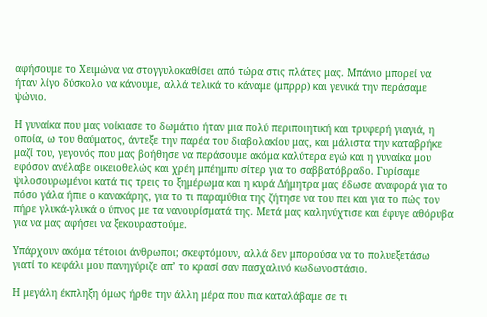αφήσουμε το Χειμώνα να στογγυλοκαθίσει από τώρα στις πλάτες μας. Μπάνιο μπορεί να ήταν λίγο δύσκολο να κάνουμε, αλλά τελικά το κάναμε (μπρρρ) και γενικά την περάσαμε ψώνιο.

Η γυναίκα που μας νοίκιασε το δωμάτιο ήταν μια πολύ περιποιητική και τρυφερή γιαγιά, η οποία, ω του θαύματος, άντεξε την παρέα του διαβολακίου μας, και μάλιστα την καταβρήκε μαζί του, γεγονός που μας βοήθησε να περάσουμε ακόμα καλύτερα εγώ και η γυναίκα μου εφόσον ανέλαβε οικειοθελώς και χρέη μπέημπυ σίτερ για το σαββατόβραδο. Γυρίσαμε ψιλοσουρωμένοι κατά τις τρεις το ξημέρωμα και η κυρά Δήμητρα μας έδωσε αναφορά για το πόσο γάλα ήπιε ο κανακάρης, για το τι παραμύθια της ζήτησε να του πει και για το πώς τον πήρε γλυκά-γλυκά ο ύπνος με τα νανουρίσματά της. Μετά μας καληνύχτισε και έφυγε αθόρυβα για να μας αφήσει να ξεκουραστούμε.

Υπάρχουν ακόμα τέτοιοι άνθρωποι; σκεφτόμουν, αλλά δεν μπορούσα να το πολυεξετάσω γιατί το κεφάλι μου πανηγύριζε απ’ το κρασί σαν πασχαλινό κωδωνοστάσιο.

Η μεγάλη έκπληξη όμως ήρθε την άλλη μέρα που πια καταλάβαμε σε τι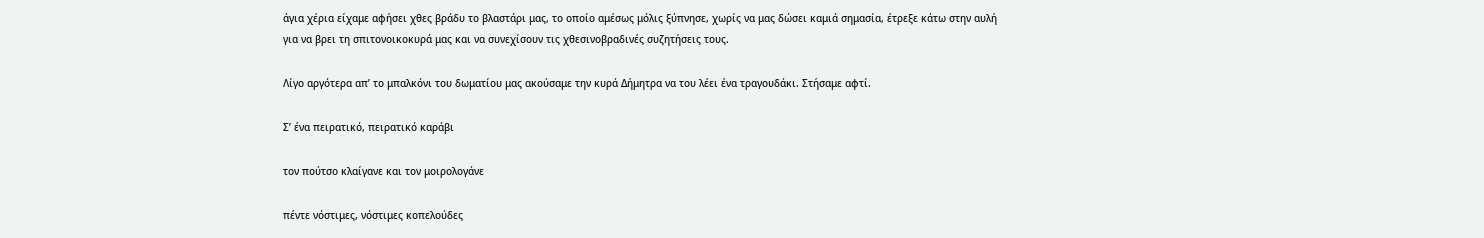άγια χέρια είχαμε αφήσει χθες βράδυ το βλαστάρι μας, το οποίο αμέσως μόλις ξύπνησε, χωρίς να μας δώσει καμιά σημασία, έτρεξε κάτω στην αυλή για να βρει τη σπιτονοικοκυρά μας και να συνεχίσουν τις χθεσινοβραδινές συζητήσεις τους.

Λίγο αργότερα απ’ το μπαλκόνι του δωματίου μας ακούσαμε την κυρά Δήμητρα να του λέει ένα τραγουδάκι. Στήσαμε αφτί.

Σ’ ένα πειρατικό, πειρατικό καράβι

τον πούτσο κλαίγανε και τον μοιρολογάνε

πέντε νόστιμες, νόστιμες κοπελούδες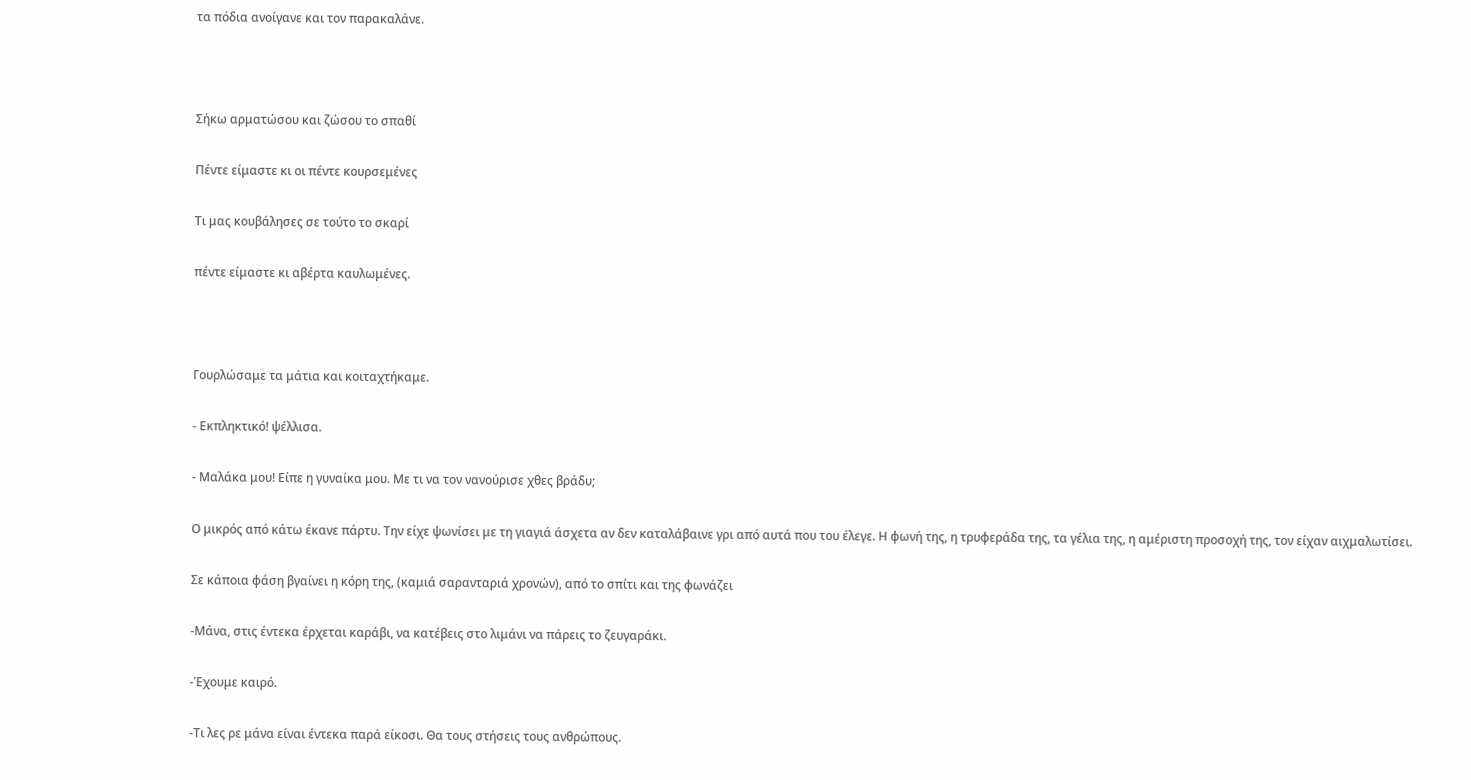τα πόδια ανοίγανε και τον παρακαλάνε.



Σήκω αρματώσου και ζώσου το σπαθί

Πέντε είμαστε κι οι πέντε κουρσεμένες

Τι μας κουβάλησες σε τούτο το σκαρί

πέντε είμαστε κι αβέρτα καυλωμένες.



Γουρλώσαμε τα μάτια και κοιταχτήκαμε.

- Εκπληκτικό! ψέλλισα.

- Μαλάκα μου! Είπε η γυναίκα μου. Με τι να τον νανούρισε χθες βράδυ;

Ο μικρός από κάτω έκανε πάρτυ. Την είχε ψωνίσει με τη γιαγιά άσχετα αν δεν καταλάβαινε γρι από αυτά που του έλεγε. Η φωνή της, η τρυφεράδα της, τα γέλια της, η αμέριστη προσοχή της, τον είχαν αιχμαλωτίσει.

Σε κάποια φάση βγαίνει η κόρη της, (καμιά σαρανταριά χρονών), από το σπίτι και της φωνάζει

-Μάνα, στις έντεκα έρχεται καράβι, να κατέβεις στο λιμάνι να πάρεις το ζευγαράκι.

-Έχουμε καιρό.

-Τι λες ρε μάνα είναι έντεκα παρά είκοσι. Θα τους στήσεις τους ανθρώπους.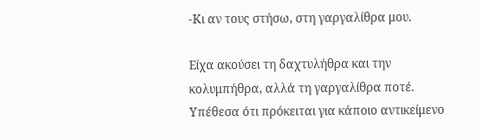-Κι αν τους στήσω, στη γαργαλίθρα μου.

Είχα ακούσει τη δαχτυλήθρα και την κολυμπήθρα, αλλά τη γαργαλίθρα ποτέ. Υπέθεσα ότι πρόκειται για κάποιο αντικείμενο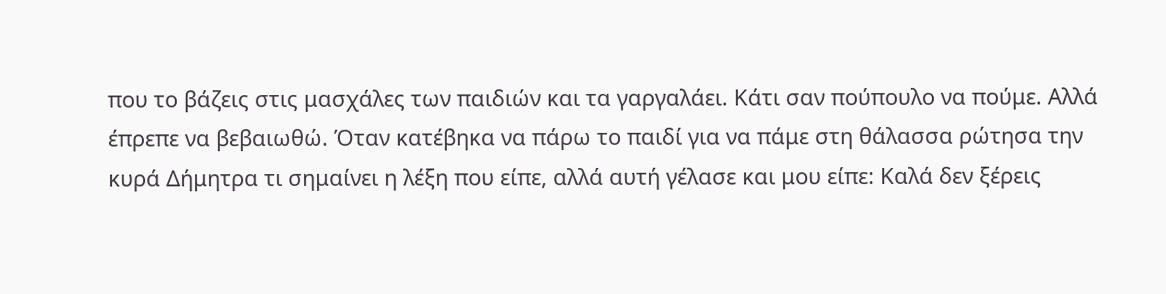που το βάζεις στις μασχάλες των παιδιών και τα γαργαλάει. Κάτι σαν πούπουλο να πούμε. Αλλά έπρεπε να βεβαιωθώ. Όταν κατέβηκα να πάρω το παιδί για να πάμε στη θάλασσα ρώτησα την κυρά Δήμητρα τι σημαίνει η λέξη που είπε, αλλά αυτή γέλασε και μου είπε: Καλά δεν ξέρεις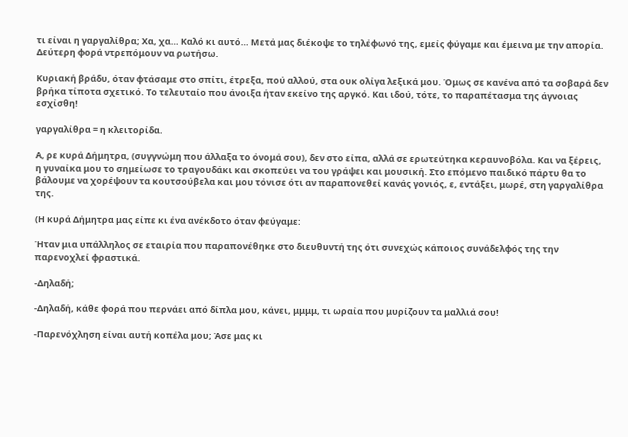τι είναι η γαργαλίθρα; Χα, χα… Καλό κι αυτό… Μετά μας διέκοψε το τηλέφωνό της, εμείς φύγαμε και έμεινα με την απορία. Δεύτερη φορά ντρεπόμουν να ρωτήσω.

Κυριακή βράδυ, όταν φτάσαμε στο σπίτι, έτρεξα, πού αλλού, στα ουκ ολίγα λεξικά μου. Όμως σε κανένα από τα σοβαρά δεν βρήκα τίποτα σχετικό. Το τελευταίο που άνοιξα ήταν εκείνο της αργκό. Και ιδού, τότε, το παραπέτασμα της άγνοιας εσχίσθη!

γαργαλίθρα = η κλειτορίδα.

Α, ρε κυρά Δήμητρα, (συγγνώμη που άλλαξα το όνομά σου), δεν στο είπα, αλλά σε ερωτεύτηκα κεραυνοβόλα. Και να ξέρεις, η γυναίκα μου το σημείωσε το τραγουδάκι και σκοπεύει να του γράψει και μουσική. Στο επόμενο παιδικό πάρτυ θα το βάλουμε να χορέψουν τα κουτσούβελα και μου τόνισε ότι αν παραπονεθεί κανάς γονιός, ε, εντάξει, μωρέ, στη γαργαλίθρα της.

(Η κυρά Δήμητρα μας είπε κι ένα ανέκδοτο όταν φεύγαμε:

Ήταν μια υπάλληλος σε εταιρία που παραπονέθηκε στο διευθυντή της ότι συνεχώς κάποιος συνάδελφός της την παρενοχλεί φραστικά.

-Δηλαδή;

-Δηλαδή, κάθε φορά που περνάει από δίπλα μου, κάνει, μμμμ, τι ωραία που μυρίζουν τα μαλλιά σου!

-Παρενόχληση είναι αυτή κοπέλα μου; Άσε μας κι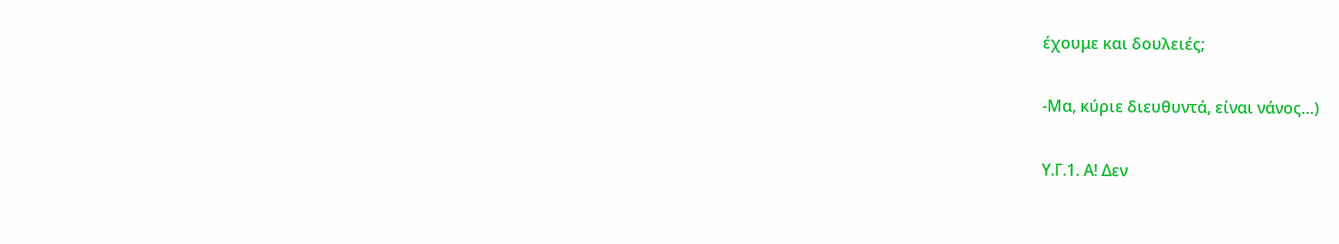έχουμε και δουλειές;

-Μα, κύριε διευθυντά, είναι νάνος…)

Υ.Γ.1. Α! Δεν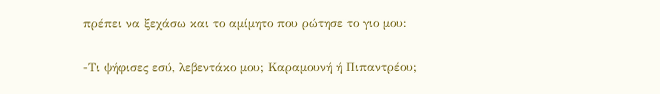πρέπει να ξεχάσω και το αμίμητο που ρώτησε το γιο μου:

-Τι ψήφισες εσύ, λεβεντάκο μου; Καραμουνή ή Πιπαντρέου;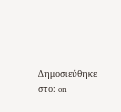Δημοσιεύθηκε στο: on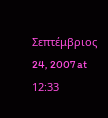Σεπτέμβριος 24, 2007 at 12:33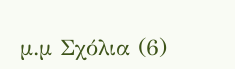μ.μ Σχόλια (6)